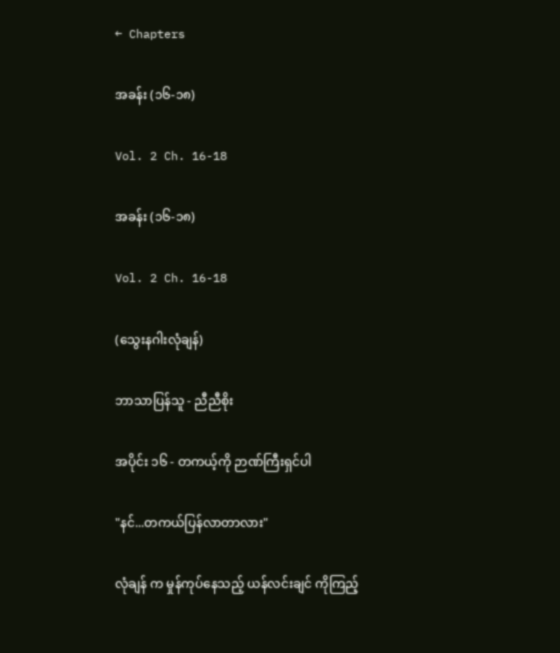← Chapters

အခန်း (၁၆-၁၈)

Vol. 2 Ch. 16-18

အခန်း (၁၆-၁၈)

Vol. 2 Ch. 16-18

(သွေးနဂါးလုံချန်)

ဘာသာပြန်သူ - ညီညီစိုး

အပိုင်း ၁၆ - တကယ့်ကို ဉာဏ်ကြီးရှင်ပါ

"နင်...တကယ်ပြန်လာတာလား"

လုံချန် က မှုန်ကုပ်နေသည့် ယန်လင်းချင် ကိုကြည့်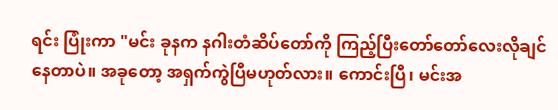ရင်း ပြုံးကာ "မင်း ခုနက နဂါးတံဆိပ်တော်ကို ကြည့်ပြီးတော်တော်လေးလိုချင်နေတာပဲ။ အခုတော့ အရှက်ကွဲပြီမဟုတ်လား။ ကောင်းပြီ၊ မင်းအ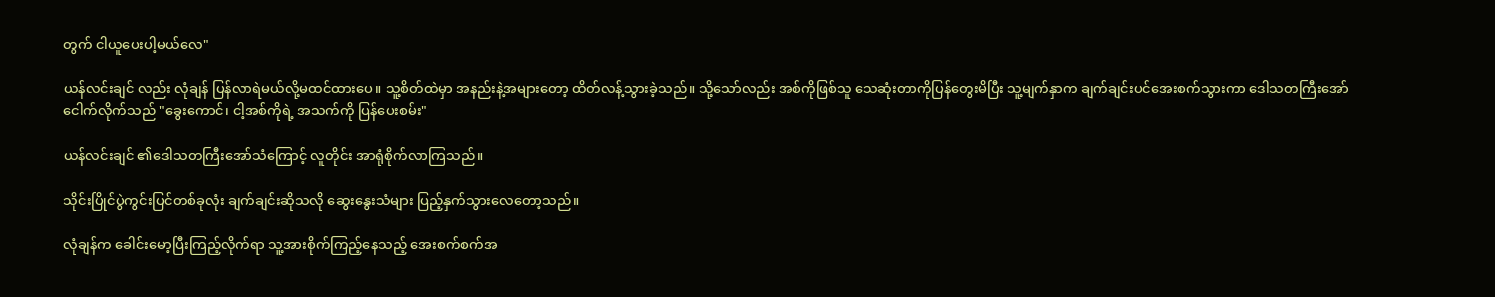တွက် ငါယူပေးပါ့မယ်လေ"

ယန်လင်းချင် လည်း လုံချန် ပြန်လာရဲမယ်လို့မထင်ထားပေ။ သူ့စိတ်ထဲမှာ အနည်းနဲ့အများတော့ ထိတ်လန့်သွားခဲ့သည်။ သို့သော်လည်း အစ်ကိုဖြစ်သူ သေဆုံးတာကိုပြန်တွေးမိပြီး သူ့မျက်နှာက ချက်ချင်းပင်အေးစက်သွားကာ ဒေါသတကြီးအော်ငေါက်လိုက်သည် "ခွေးကောင်၊ ငါ့အစ်ကိုရဲ့ အသက်ကို ပြန်ပေးစမ်း"

ယန်လင်းချင် ၏ဒေါသတကြီးအော်သံကြောင့် လူတိုင်း အာရုံစိုက်လာကြသည်။

သိုင်းပြိုင်ပွဲကွင်းပြင်တစ်ခုလုံး ချက်ချင်းဆိုသလို ဆွေးနွေးသံများ ပြည့်နှက်သွားလေတော့သည်။

လုံချန်က ခေါင်းမော့ပြီးကြည့်လိုက်ရာ သူ့အားစိုက်ကြည့်နေသည့် အေးစက်စက်အ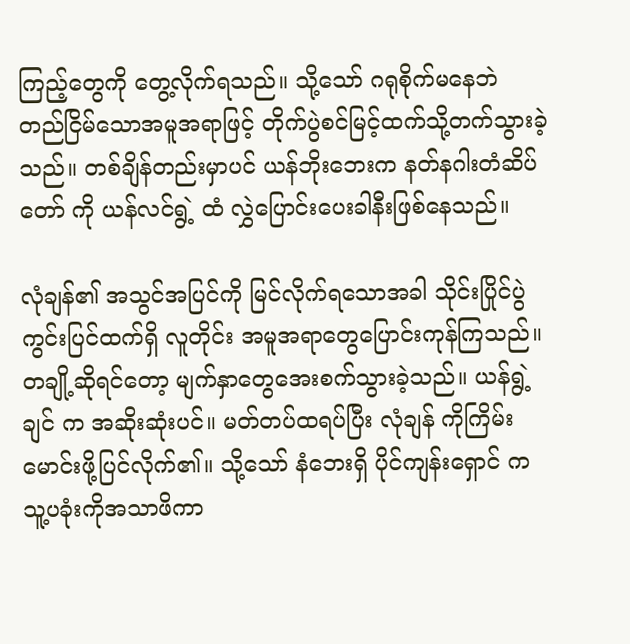ကြည့်တွေကို တွေ့လိုက်ရသည်။ သို့သော် ဂရုစိုက်မနေဘဲ တည်ငြိမ်သောအမူအရာဖြင့် တိုက်ပွဲစင်မြင့်ထက်သို့တက်သွားခဲ့သည်။ တစ်ချိန်တည်းမှာပင် ယန်ဘိုးဘေးက နတ်နဂါးတံဆိပ်တော် ကို ယန်လင်ရွဲ့ ထံ လွှဲပြောင်းပေးခါနီးဖြစ်နေသည်။

လုံချန်၏ အသွင်အပြင်ကို မြင်လိုက်ရသောအခါ သိုင်းပြိုင်ပွဲကွင်းပြင်ထက်ရှိ လူတိုင်း အမူအရာတွေပြောင်းကုန်ကြသည်။ တချို့ဆိုရင်တော့ မျက်နှာတွေအေးစက်သွားခဲ့သည်။ ယန်ရွဲ့ချင် က အဆိုးဆုံးပင်။ မတ်တပ်ထရပ်ပြီး လုံချန် ကိုကြိမ်းမောင်းဖို့ပြင်လိုက်၏။ သို့သော် နံဘေးရှိ ပိုင်ကျန်းရှောင် က သူ့ပခုံးကိုအသာဖိကာ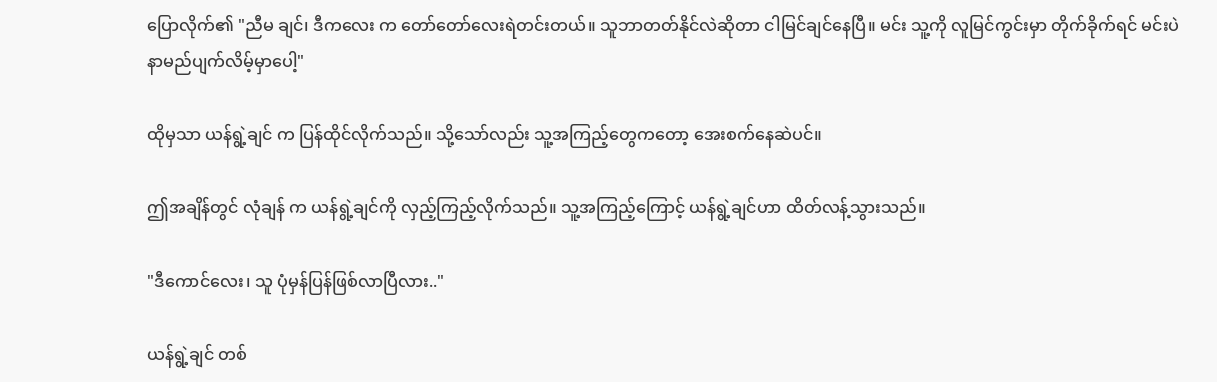ပြောလိုက်၏ "ညီမ ချင်၊ ဒီကလေး က တော်တော်လေးရဲတင်းတယ်။ သူဘာတတ်နိုင်လဲဆိုတာ ငါမြင်ချင်နေပြီ။ မင်း သူ့ကို လူမြင်ကွင်းမှာ တိုက်ခိုက်ရင် မင်းပဲနာမည်ပျက်လိမ့်မှာပေါ့"

ထိုမှသာ ယန်ရွဲ့ချင် က ပြန်ထိုင်လိုက်သည်။ သို့သော်လည်း သူ့အကြည့်တွေကတော့ အေးစက်နေဆဲပင်။

ဤအချိန်တွင် လုံချန် က ယန်ရွဲ့ချင်ကို လှည့်ကြည့်လိုက်သည်။ သူ့အကြည့်ကြောင့် ယန်ရွဲ့ချင်ဟာ ထိတ်လန့်သွားသည်။

"ဒီကောင်လေး၊ သူ ပုံမှန်ပြန်ဖြစ်လာပြီလား.."

ယန်ရွဲ့ချင် တစ်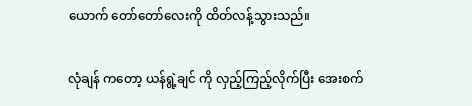ယောက် တော်တော်လေးကို ထိတ်လန့်သွားသည်။

လုံချန် ကတော့ ယန်ရွဲ့ချင် ကို လှည့်ကြည့်လိုက်ပြီး အေးစက်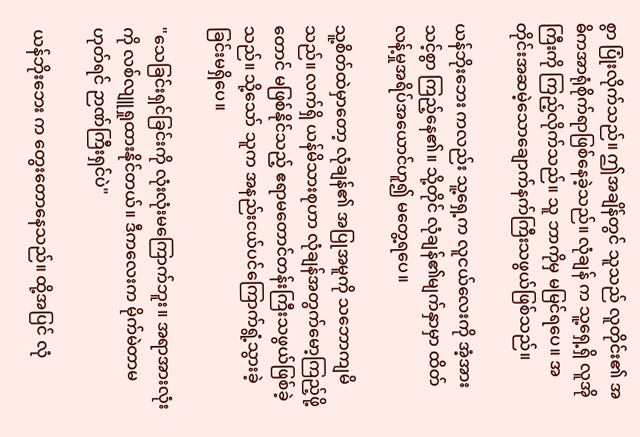စွာ ပြုံးလိုက်သည်။ ဤအချိန်တွင် သူသည် လူတိုင်း၏ အဓိကအာရုံစိုက်ရာဖြစ်နေခဲ့သည်။ လုံချန် က သူ့ရှေ့ရှိ လူအိုကြီးကို ကြည့်လိုက်သည်။ သူ ဘာကိုမှ မမြင်ရပေ။ အတိုင်းအဆမဲ့သောချောက်နက်ကြီးသဖွယ်ဖြစ်သည်။

ယန်ဘိုးဘေး ကလည်း သူ့ရှေ့က လူငယ်လေးကို အံ့အားသင့်စွာ ကြည့်နေ၏။ သို့တိုင် လုံချန်၏မျက်နှာမှာ ထိတ်လန့်မှုအရိပ်အယောင်ဟူ၍ မတွေ့ရပေ။

သူ့စိတ်ထဲမှာတော့ လုံချန်၏ အပြုအမူကို သဘောကျမိသည်။ လက်ရှိ ယန်မိသားစုဟာ လုံချန်အတွက်မော့ကြည့်ဖို့တောင် မဖြစ်နိုင်သည့် ဧရာမတောင်တန်းကြီးသဖွယ်ဖြစ်ခဲ့သည်။ သို့သော် သူက အနည်းငယ်ပင်ကြောက်ရွံ့သွားခဲ့ခြင်းမရှိပေ။

"သေခြင်းရှင်ခြင်းကို လုံးလုံးမကြောက်ဘူး။ အရာအားလုံးကို လစ်လျူရှုထားနိုင်တယ်။ ဒီကလေးက မိုက်မဲတာမဟုတ်ရင် ဉာဏ်ကြီးရှင်ပဲ"

ယန်ဘိုးဘေး က တွေးတောနေသည်။ ထို့အပြင် လုံ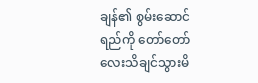ချန်၏ စွမ်းဆောင်ရည်ကို တော်တော်လေးသိချင်သွားမိ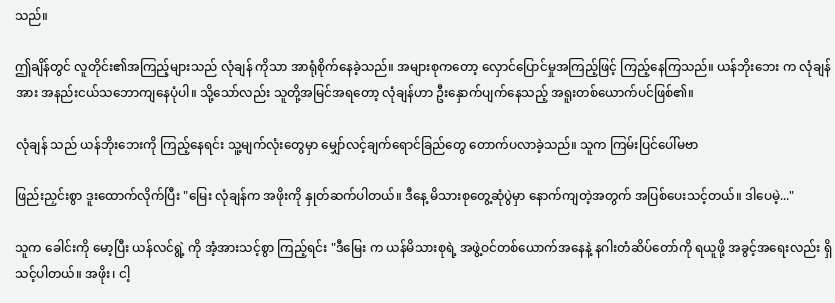သည်။

ဤချိန်တွင် လူတိုင်း၏အကြည့်များသည် လုံချန် ကိုသာ အာရုံစိုက်နေခဲ့သည်။ အများစုကတော့ လှောင်ပြောင်မှုအကြည့်ဖြင့် ကြည့်နေကြသည်။ ယန်ဘိုးဘေး က လုံချန်အား အနည်းငယ်သဘောကျနေပုံပါ။ သို့သော်လည်း သူတို့အမြင်အရတော့ လုံချန်ဟာ ဦးနှောက်ပျက်နေသည့် အရူးတစ်ယောက်ပင်ဖြစ်၏။

လုံချန် သည် ယန်ဘိုးဘေးကို ကြည့်နေရင်း သူ့မျက်လုံးတွေမှာ မျှော်လင့်ချက်ရောင်ခြည်တွေ တောက်ပလာခဲ့သည်။ သူက ကြမ်းပြင်ပေါ်မဗာ

ဖြည်းညှင်းစွာ ဒူးထောက်လိုက်ပြီး "မြေး လုံချန်က အဖိုးကို နှုတ်ဆက်ပါတယ်။ ဒီနေ့ မိသားစုတွေ့ဆုံပွဲမှာ နောက်ကျတဲ့အတွက် အပြစ်ပေးသင့်တယ်။ ဒါပေမဲ့..."

သူက ခေါင်းကို မော့ပြီး ယန်လင်ရွဲ့ ကို အံ့အားသင့်စွာ ကြည့်ရင်း "ဒီမြေး က ယန်မိသားစုရဲ့ အဖွဲ့ဝင်တစ်ယောက်အနေနဲ့ နဂါးတံဆိပ်တော်ကို ရယူဖို့ အခွင့်အရေးလည်း ရှိသင့်ပါတယ်။ အဖိုး၊ ငါ့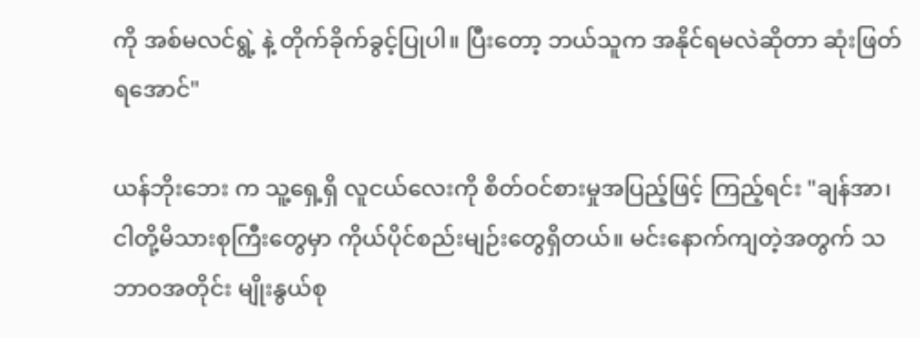ကို အစ်မလင်ရွဲ့ နဲ့ တိုက်ခိုက်ခွင့်ပြုပါ။ ပြီးတော့ ဘယ်သူက အနိုင်ရမလဲဆိုတာ ဆုံးဖြတ်ရအောင်"

ယန်ဘိုးဘေး က သူ့ရှေ့ရှိ လူငယ်လေးကို စိတ်ဝင်စားမှုအပြည့်ဖြင့် ကြည့်ရင်း "ချန်အာ၊ ငါတို့မိသားစုကြီးတွေမှာ ကိုယ်ပိုင်စည်းမျဉ်းတွေရှိတယ်။ မင်းနောက်ကျတဲ့အတွက် သဘာဝအတိုင်း မျိုးနွယ်စု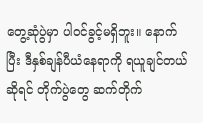တွေ့ဆုံပွဲမှာ ပါဝင်ခွင့်မရှိဘူး။ နောက်ပြီး ဒီနှစ်ချန်ပီယံနေရာကို ရယူချင်တယ်ဆိုရင် တိုက်ပွဲတွေ ဆက်တိုက်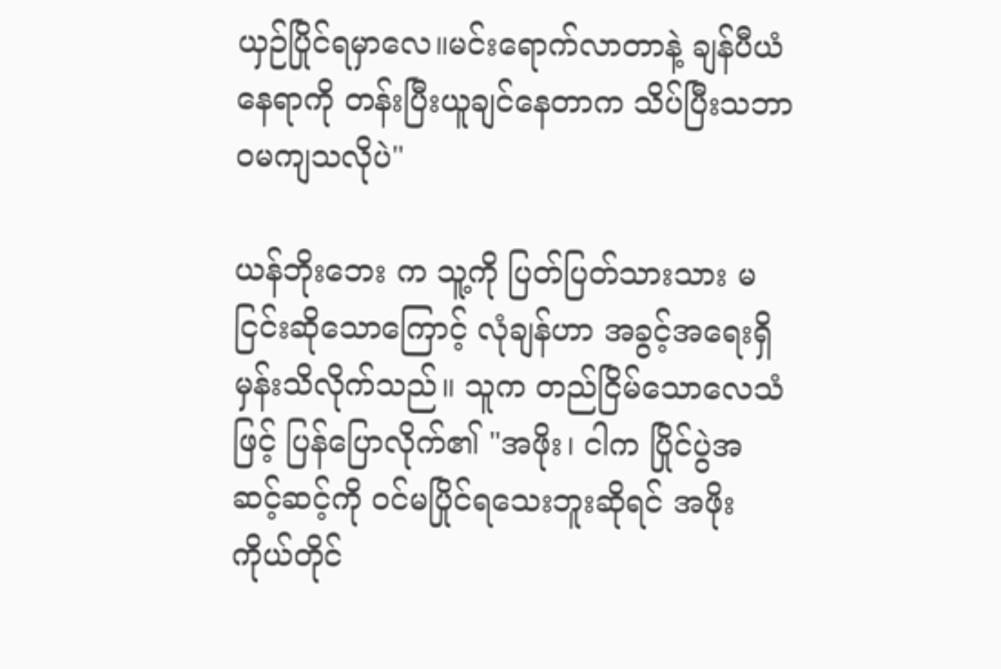ယှဉ်ပြိုင်ရမှာလေ။မင်းရောက်လာတာနဲ့ ချန်ပီယံနေရာကို တန်းပြီးယူချင်နေတာက သိပ်ပြီးသဘာဝမကျသလိုပဲ"

ယန်ဘိုးဘေး က သူ့ကို ပြတ်ပြတ်သားသား မငြင်းဆိုသောကြောင့် လုံချန်ဟာ အခွင့်အရေးရှိမှန်းသိလိုက်သည်။ သူက တည်ငြိမ်သောလေသံဖြင့် ပြန်ပြောလိုက်၏ "အဖိုး၊ ငါက ပြိုင်ပွဲအဆင့်ဆင့်ကို ဝင်မပြိုင်ရသေးဘူးဆိုရင် အဖိုးကိုယ်တိုင်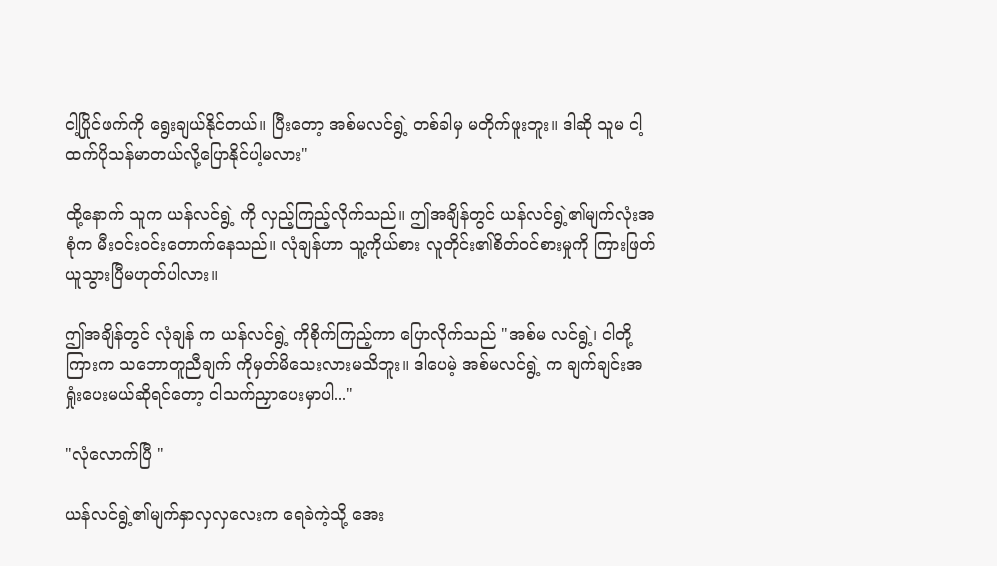ငါ့ပြိုင်ဖက်ကို ရွေးချယ်နိုင်တယ်။ ပြီးတော့ အစ်မလင်ရွဲ့ တစ်ခါမှ မတိုက်ဖူးဘူး။ ဒါဆို သူမ ငါ့ထက်ပိုသန်မာတယ်လို့ပြောနိုင်ပါ့မလား"

ထို့နောက် သူက ယန်လင်ရွဲ့ ကို လှည့်ကြည့်လိုက်သည်။ ဤအချိန်တွင် ယန်လင်ရွဲ့၏မျက်လုံးအစုံက မီးဝင်းဝင်းတောက်နေသည်။ လုံချန်ဟာ သူ့ကိုယ်စား လူတိုင်း၏စိတ်ဝင်စားမှုကို ကြားဖြတ်ယူသွားပြီမဟုတ်ပါလား။

ဤအချိန်တွင် လုံချန် က ယန်လင်ရွဲ့ ကိုစိုက်ကြည့်ကာ ပြောလိုက်သည် "အစ်မ လင်ရွဲ့၊ ငါတို့ကြားက သဘောတူညီချက် ကိုမှတ်မိသေးလားမသိဘူး။ ဒါပေမဲ့ အစ်မလင်ရွဲ့ က ချက်ချင်းအရှုံးပေးမယ်ဆိုရင်တော့ ငါသက်ညှာပေးမှာပါ..."

"လုံလောက်ပြီ "

ယန်လင်ရွဲ့၏မျက်နှာလှလှလေးက ရေခဲကဲ့သို့ အေး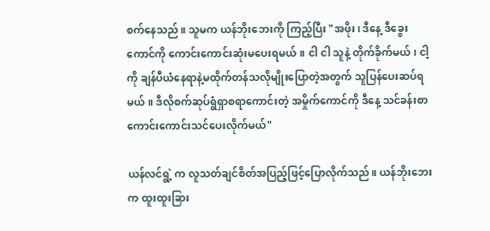စက်နေသည်။ သူမက ယန်ဘိုးဘေးကို ကြည့်ပြီး "အဖိုး၊ ဒီနေ့ ဒီခွေးကောင်ကို ကောင်းကောင်းဆုံးမပေးရမယ်။ ငါ ငါ သူနဲ့ တိုက်ခိုက်မယ်၊ ငါ့ကို ချန်ပီယံနေရာနဲ့မထိုက်တန်သလိုမျိုးပြောတဲ့အတွက် သူပြန်ပေးဆပ်ရမယ်။ ဒီလိုစက်ဆုပ်ရွံရှာစရာကောင်းတဲ့ အမှိုက်ကောင်ကို ဒီနေ့ သင်ခန်းစာကောင်းကောင်းသင်ပေးလိုက်မယ်"

ယန်လင်ရွဲ့ က လူသတ်ချင်စိတ်အပြည့်ဖြင့်ပြောလိုက်သည်။ ယန်ဘိုးဘေးက ထူးထူးခြား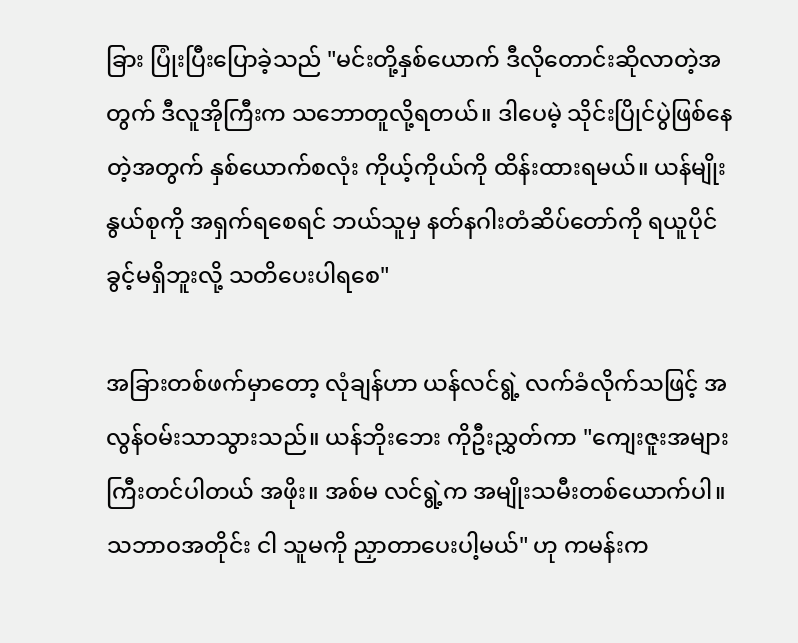ခြား ပြုံးပြီးပြောခဲ့သည် "မင်းတို့နှစ်ယောက် ဒီလိုတောင်းဆိုလာတဲ့အတွက် ဒီလူအိုကြီးက သဘောတူလို့ရတယ်။ ဒါပေမဲ့ သိုင်းပြိုင်ပွဲဖြစ်နေတဲ့အတွက် နှစ်ယောက်စလုံး ကိုယ့်ကိုယ်ကို ထိန်းထားရမယ်။ ယန်မျိုးနွယ်စုကို အရှက်ရစေရင် ဘယ်သူမှ နတ်နဂါးတံဆိပ်တော်ကို ရယူပိုင်ခွင့်မရှိဘူးလို့ သတိပေးပါရစေ"

အခြားတစ်ဖက်မှာတော့ လုံချန်ဟာ ယန်လင်ရွဲ့ လက်ခံလိုက်သဖြင့် အလွန်ဝမ်းသာသွားသည်။ ယန်ဘိုးဘေး ကိုဦးညွှတ်ကာ "ကျေးဇူးအများကြီးတင်ပါတယ် အဖိုး။ အစ်မ လင်ရွဲ့က အမျိုးသမီးတစ်ယောက်ပါ။ သဘာဝအတိုင်း ငါ သူမကို ညှာတာပေးပါ့မယ်" ဟု ကမန်းက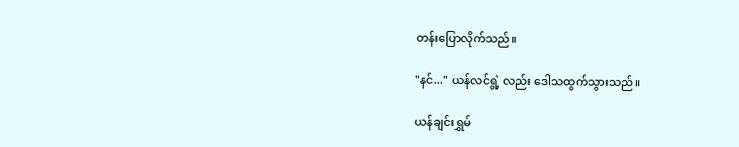တန်းပြောလိုက်သည်။

"နင်..." ယန်လင်ရွဲ့ လည်း ဒေါသထွက်သွားသည်။

ယန်ချင်းရွှမ်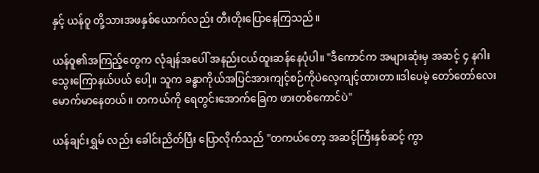နှင့် ယန်ဝူ တို့သားအဖနှစ်ယောက်လည်း တီးတိုးပြောနေကြသည်။

ယန်ဝူ၏အကြည့်တွေက လုံချန်အပေါ် အနည်းငယ်ထူးဆန်နေပုံပါ။ "ဒီကောင်က အများဆုံးမှ အဆင့် ၄ နဂါးသွေးကြောနယ်ပယ် ပေါ့။ သူက ခန္ဓာကိုယ်အပြင်အားကျင့်စဉ်ကိုပဲလေ့ကျင့်ထားတာ။ဒါပေမဲ့ တော်တော်လေးမောက်မာနေတယ်။ တကယ်ကို ရေတွင်းအောက်ခြေက ဖားတစ်ကောင်ပဲ"

ယန်ချင်းရွှမ် လည်း ခေါင်းညိတ်ပြီး ပြောလိုက်သည် "တကယ်တော့ အဆင့်ကြီးနှစ်ဆင့် ကွာ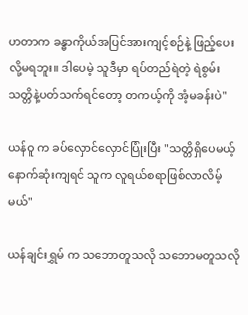ဟတာက ခန္ဓာကိုယ်အပြင်အားကျင့်စဉ်နဲ့ ဖြည့်ပေးလို့မရဘူး။ ဒါပေမဲ့ သူဒီမှာ ရပ်တည်ရဲတဲ့ ရဲစွမ်းသတ္တိနဲ့ပတ်သက်ရင်တော့ တကယ့်ကို အံ့မခန်းပဲ"

ယန်ဝူ က ခပ်လှောင်လှောင်ပြုံးပြီး "သတ္တိရှိပေမယ့် နောက်ဆုံးကျရင် သူက လူရယ်စရာဖြစ်လာလိမ့်မယ်"

ယန်ချင်းရွှမ် က သဘောတူသလို သဘောမတူသလို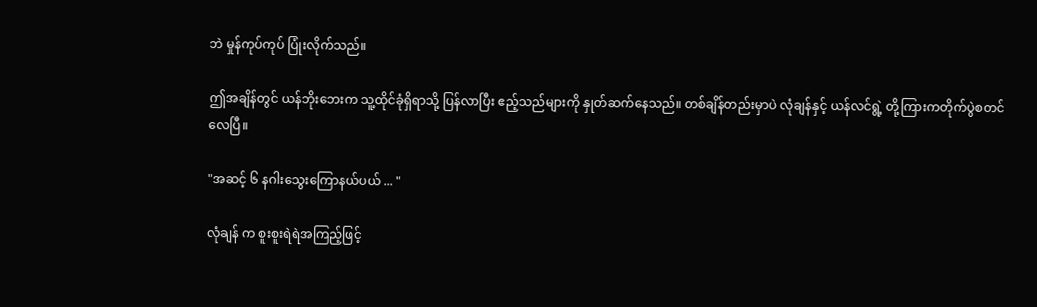ဘဲ မှုန်ကုပ်ကုပ် ပြုံးလိုက်သည်။

ဤအချိန်တွင် ယန်ဘိုးဘေးက သူ့ထိုင်ခုံရှိရာသို့ ပြန်လာပြီး ဧည့်သည်များကို နှုတ်ဆက်နေသည်။ တစ်ချိန်တည်းမှာပဲ လုံချန်နှင့် ယန်လင်ရွဲ့ တို့ကြားကတိုက်ပွဲစတင်လေပြီ။

"အဆင့် ၆ နဂါးသွေးကြောနယ်ပယ် ... "

လုံချန် က စူးစူးရဲရဲအကြည့်ဖြင့်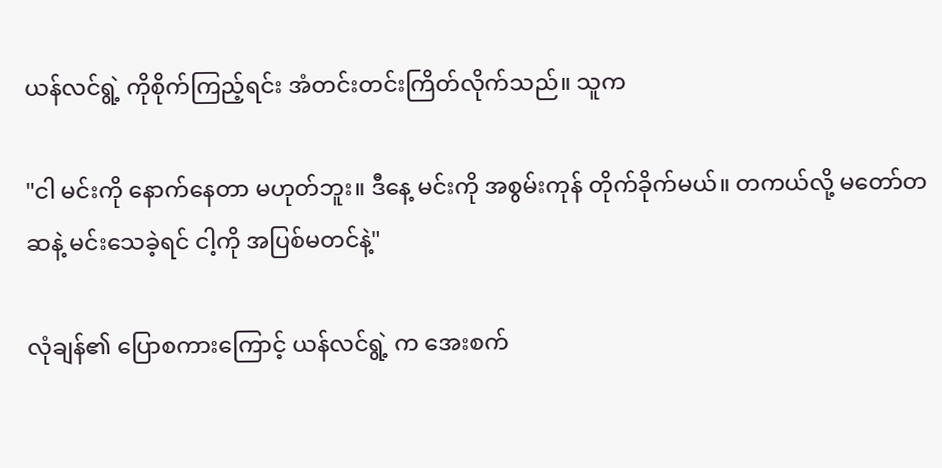ယန်လင်ရွဲ့ ကိုစိုက်ကြည့်ရင်း အံတင်းတင်းကြိတ်လိုက်သည်။ သူက

"ငါ မင်းကို နောက်နေတာ မဟုတ်ဘူး။ ဒီနေ့ မင်းကို အစွမ်းကုန် တိုက်ခိုက်မယ်။ တကယ်လို့ မတော်တဆနဲ့ မင်းသေခဲ့ရင် ငါ့ကို အပြစ်မတင်နဲ့"

လုံချန်၏ ပြောစကားကြောင့် ယန်လင်ရွဲ့ က အေးစက်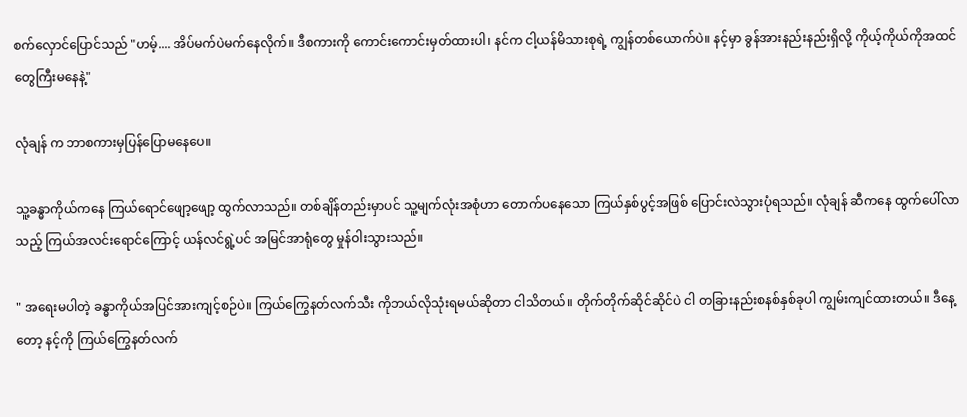စက်လှောင်ပြောင်သည် "ဟမ့်.... အိပ်မက်ပဲမက်နေလိုက်။ ဒီစကားကို ကောင်းကောင်းမှတ်ထားပါ၊ နင်က ငါ့ယန်မိသားစုရဲ့ ကျွန်တစ်ယောက်ပဲ။ နင့်မှာ ခွန်အားနည်းနည်းရှိလို့ ကိုယ့်ကိုယ်ကိုအထင်တွေကြီးမနေနဲ့"

လုံချန် က ဘာစကားမှပြန်ပြောမနေပေ။

သူ့ခန္ဓာကိုယ်ကနေ ကြယ်ရောင်ဖျော့ဖျော့ ထွက်လာသည်။ တစ်ချိန်တည်းမှာပင် သူ့မျက်လုံးအစုံဟာ တောက်ပနေသော ကြယ်နှစ်ပွင့်အဖြစ် ပြောင်းလဲသွားပုံရသည်။ လုံချန် ဆီကနေ ထွက်ပေါ်လာသည့် ကြယ်အလင်းရောင်ကြောင့် ယန်လင်ရွဲ့ပင် အမြင်အာရုံတွေ မှုန်ဝါးသွားသည်။

" အရေးမပါတဲ့ ခန္ဓာကိုယ်အပြင်အားကျင့်စဉ်ပဲ။ ကြယ်ကြွေနတ်လက်သီး ကိုဘယ်လိုသုံးရမယ်ဆိုတာ ငါသိတယ်။ တိုက်တိုက်ဆိုင်ဆိုင်ပဲ ငါ တခြားနည်းစနစ်နှစ်ခုပါ ကျွမ်းကျင်ထားတယ်။ ဒီနေ့တော့ နင့်ကို ကြယ်ကြွေနတ်လက်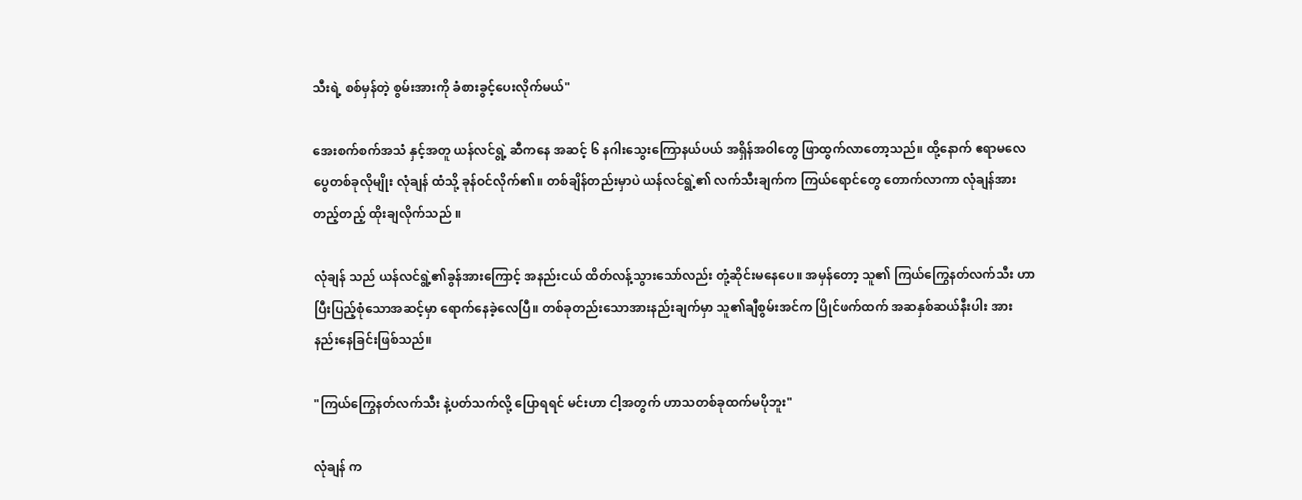သီးရဲ့ စစ်မှန်တဲ့ စွမ်းအားကို ခံစားခွင့်ပေးလိုက်မယ်"

အေးစက်စက်အသံ နှင့်အတူ ယန်လင်ရွဲ့ ဆီကနေ အဆင့် ၆ နဂါးသွေးကြောနယ်ပယ် အရှိန်အဝါတွေ ဖြာထွက်လာတော့သည်။ ထို့နောက် ဧရာမလေပွေတစ်ခုလိုမျိုး လုံချန် ထံသို့ ခုန်ဝင်လိုက်၏။ တစ်ချိန်တည်းမှာပဲ ယန်လင်ရွဲ့၏ လက်သီးချက်က ကြယ်ရောင်တွေ တောက်လာကာ လုံချန်အား တည့်တည့် ထိုးချလိုက်သည် ။

လုံချန် သည် ယန်လင်ရွဲ့၏ခွန်အားကြောင့် အနည်းငယ် ထိတ်လန့်သွားသော်လည်း တုံ့ဆိုင်းမနေပေ။ အမှန်တော့ သူ၏ ကြယ်ကြွေနတ်လက်သီး ဟာ ပြီးပြည့်စုံသောအဆင့်မှာ ရောက်နေခဲ့လေပြီ။ တစ်ခုတည်းသောအားနည်းချက်မှာ သူ၏ချီစွမ်းအင်က ပြိုင်ဖက်ထက် အဆနှစ်ဆယ်နီးပါး အားနည်းနေခြင်းဖြစ်သည်။

"ကြယ်ကြွေနတ်လက်သီး နဲ့ပတ်သက်လို့ ပြောရရင် မင်းဟာ ငါ့အတွက် ဟာသတစ်ခုထက်မပိုဘူး"

လုံချန် က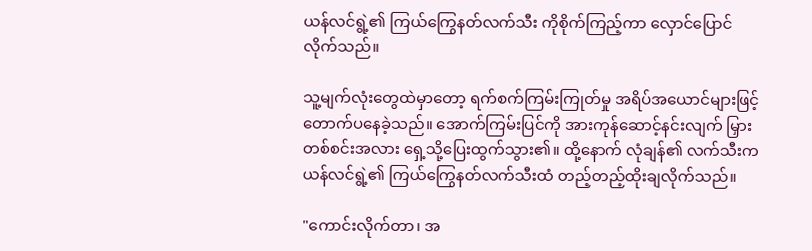ယန်လင်ရွဲ့၏ ကြယ်ကြွေနတ်လက်သီး ကိုစိုက်ကြည့်ကာ လှောင်ပြောင်လိုက်သည်။

သူ့မျက်လုံးတွေထဲမှာတော့ ရက်စက်ကြမ်းကြုတ်မှု အရိပ်အယောင်များဖြင့် တောက်ပနေခဲ့သည်။ အောက်ကြမ်းပြင်ကို အားကုန်ဆောင့်နင်းလျက် မြှားတစ်စင်းအလား ရှေ့သို့ပြေးထွက်သွား၏။ ထို့နောက် လုံချန်၏ လက်သီးက ယန်လင်ရွဲ့၏ ကြယ်ကြွေနတ်လက်သီးထံ တည့်တည့်ထိုးချလိုက်သည်။

"ကောင်းလိုက်တာ၊ အ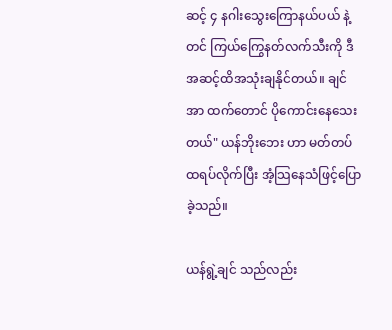ဆင့် ၄ နဂါးသွေးကြောနယ်ပယ် နဲ့တင် ကြယ်ကြွေနတ်လက်သီးကို ဒီအဆင့်ထိအသုံးချနိုင်တယ်။ ချင်အာ ထက်တောင် ပိုကောင်းနေသေးတယ်" ယန်ဘိုးဘေး ဟာ မတ်တပ်ထရပ်လိုက်ပြီး အံ့သြနေသံဖြင့်ပြောခဲ့သည်။

ယန်ရွဲ့ချင် သည်လည်း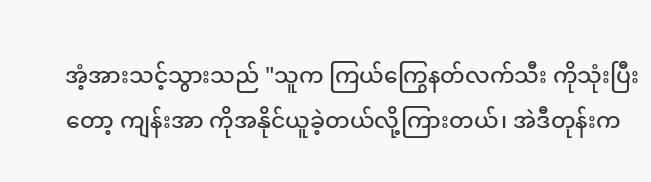အံ့အားသင့်သွားသည် "သူက ကြယ်ကြွေနတ်လက်သီး ကိုသုံးပြီးတော့ ကျန်းအာ ကိုအနိုင်ယူခဲ့တယ်လို့ကြားတယ်၊ အဲဒီတုန်းက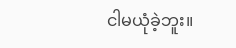ငါမယုံခဲ့ဘူး။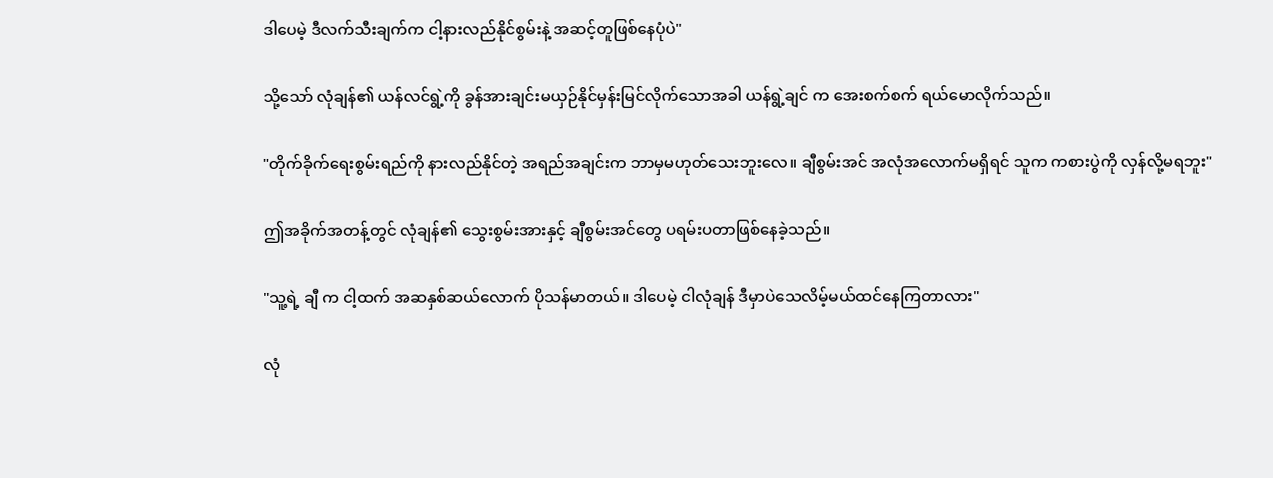ဒါပေမဲ့ ဒီလက်သီးချက်က ငါ့နားလည်နိုင်စွမ်းနဲ့ အဆင့်တူဖြစ်နေပုံပဲ"

သို့သော် လုံချန်၏ ယန်လင်ရွဲ့ကို ခွန်အားချင်းမယှဉ်နိုင်မှန်းမြင်လိုက်သောအခါ ယန်ရွဲ့ချင် က အေးစက်စက် ရယ်မောလိုက်သည်။

"တိုက်ခိုက်ရေးစွမ်းရည်ကို နားလည်နိုင်တဲ့ အရည်အချင်းက ဘာမှမဟုတ်သေးဘူးလေ။ ချီစွမ်းအင် အလုံအလောက်မရှိရင် သူက ကစားပွဲကို လှန်လို့မရဘူး"

ဤအခိုက်အတန့်တွင် လုံချန်၏ သွေးစွမ်းအားနှင့် ချီစွမ်းအင်တွေ ပရမ်းပတာဖြစ်နေခဲ့သည်။

"သူ့ရဲ့ ချီ က ငါ့ထက် အဆနှစ်ဆယ်လောက် ပိုသန်မာတယ်။ ဒါပေမဲ့ ငါလုံချန် ဒီမှာပဲသေလိမ့်မယ်ထင်နေကြတာလား"

လုံ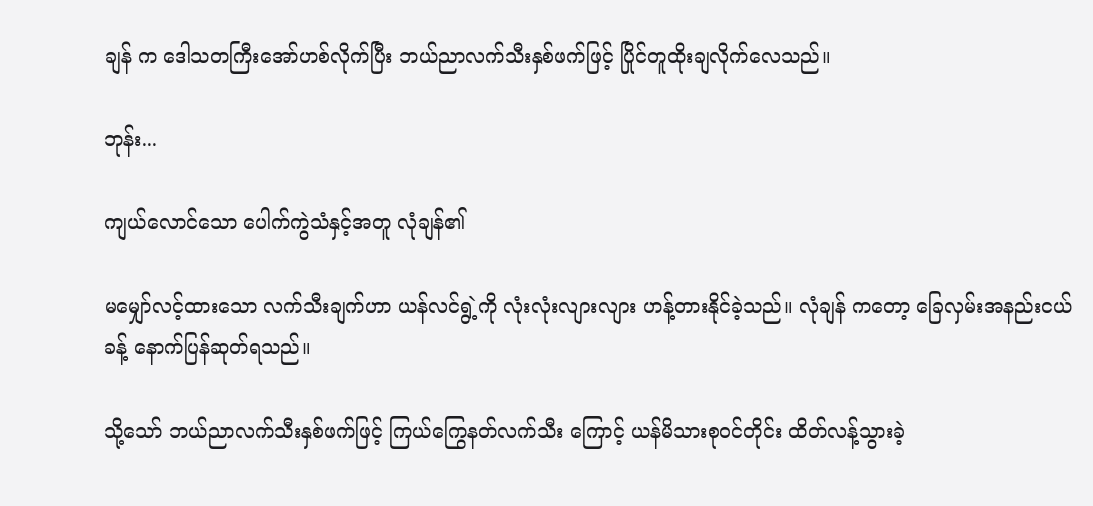ချန် က ဒေါသတကြီးအော်ဟစ်လိုက်ပြီး ဘယ်ညာလက်သီးနှစ်ဖက်ဖြင့် ပြိုင်တူထိုးချလိုက်လေသည်။

ဘုန်း...

ကျယ်လောင်သော ပေါက်ကွဲသံနှင့်အတူ လုံချန်၏

မမျှော်လင့်ထားသော လက်သီးချက်ဟာ ယန်လင်ရွဲ့ကို လုံးလုံးလျားလျား ဟန့်တားနိုင်ခဲ့သည်။ လုံချန် ကတော့ ခြေလှမ်းအနည်းငယ်ခန့် နောက်ပြန်ဆုတ်ရသည်။

သို့သော် ဘယ်ညာလက်သီးနှစ်ဖက်ဖြင့် ကြယ်ကြွေနတ်လက်သီး ကြောင့် ယန်မိသားစုဝင်တိုင်း ထိတ်လန့်သွားခဲ့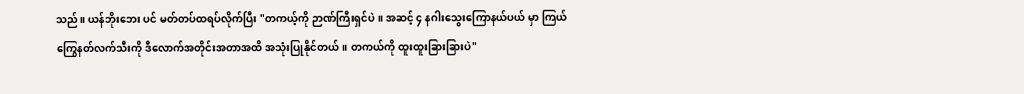သည်။ ယန်ဘိုးဘေး ပင် မတ်တပ်ထရပ်လိုက်ပြီး "တကယ့်ကို ဉာဏ်ကြီးရှင်ပဲ။ အဆင့် ၄ နဂါးသွေးကြောနယ်ပယ် မှာ ကြယ်ကြွေနတ်လက်သီးကို ဒီလောက်အတိုင်းအတာအထိ အသုံးပြုနိုင်တယ်။ တကယ်ကို ထူးထူးခြားခြားပဲ"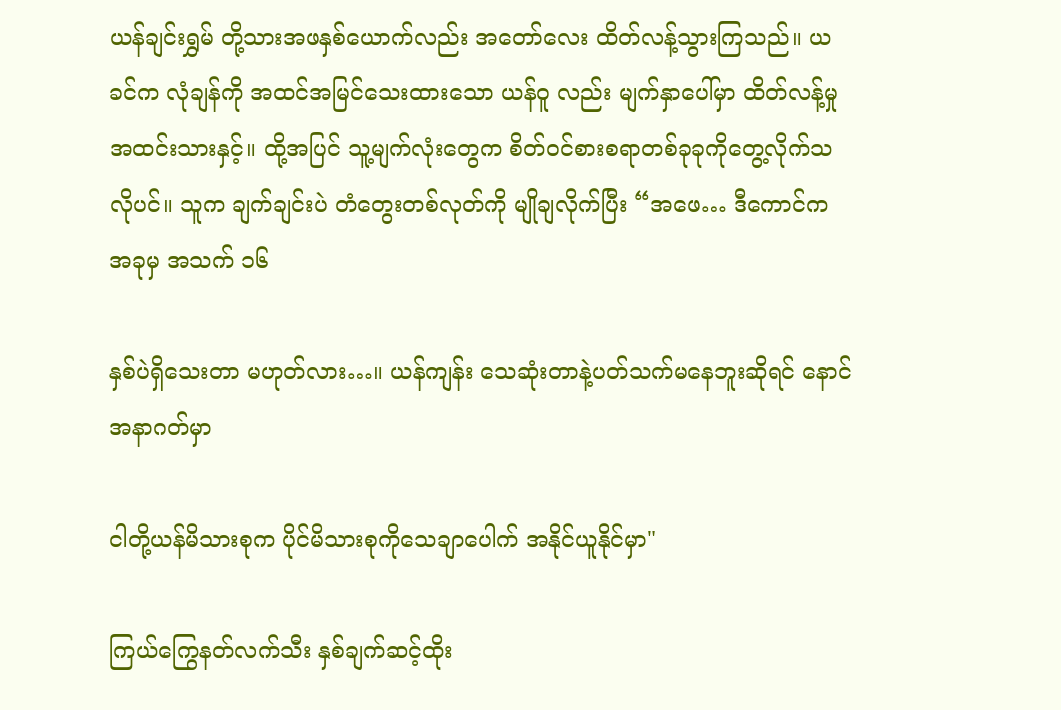ယန်ချင်းရွှမ် တို့သားအဖနှစ်ယောက်လည်း အတော်လေး ထိတ်လန့်သွားကြသည်။ ယခင်က လုံချန်ကို အထင်အမြင်သေးထားသော ယန်ဝူ လည်း မျက်နှာပေါ်မှာ ထိတ်လန့်မှုအထင်းသားနှင့်။ ထို့အပြင် သူ့မျက်လုံးတွေက စိတ်ဝင်စားစရာတစ်ခုခုကိုတွေ့လိုက်သလိုပင်။ သူက ချက်ချင်းပဲ တံတွေးတစ်လုတ်ကို မျိုချလိုက်ပြီး “အဖေ… ဒီကောင်က အခုမှ အသက် ၁၆

နှစ်ပဲရှိသေးတာ မဟုတ်လား…။ ယန်ကျန်း သေဆုံးတာနဲ့ပတ်သက်မနေဘူးဆိုရင် နောင်အနာဂတ်မှာ

ငါတို့ယန်မိသားစုက ပိုင်မိသားစုကိုသေချာပေါက် အနိုင်ယူနိုင်မှာ"

ကြယ်ကြွေနတ်လက်သီး နှစ်ချက်ဆင့်ထိုး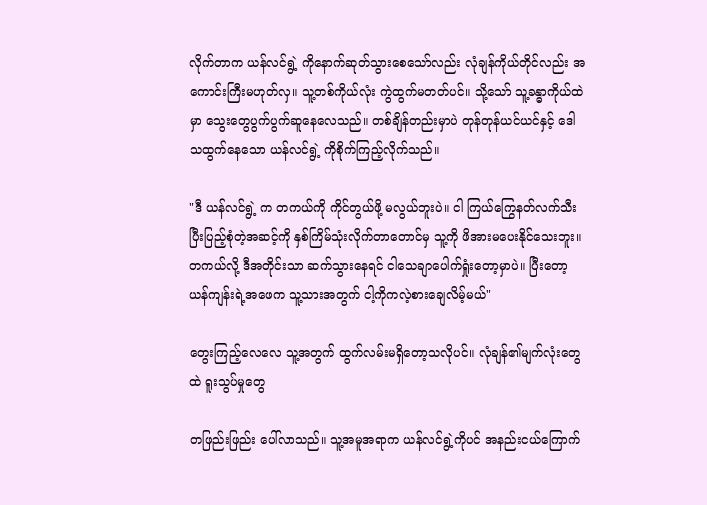လိုက်တာက ယန်လင်ရွဲ့ ကိုနောက်ဆုတ်သွားစေသော်လည်း လုံချန်ကိုယ်တိုင်လည်း အကောင်းကြီးမဟုတ်လှ။ သူ့တစ်ကိုယ်လုံး ကွဲထွက်မတတ်ပင်။ သို့သော် သူ့ခန္ဓာကိုယ်ထဲမှာ သွေးတွေပွက်ပွက်ဆူနေလေသည်။ တစ်ချိန်တည်းမှာပဲ တုန်တုန်ယင်ယင်နှင့် ဒေါသထွက်နေသော ယန်လင်ရွဲ့ ကိုစိုက်ကြည့်လိုက်သည်။

"ဒီ ယန်လင်ရွဲ့ က တကယ်ကို ကိုင်တွယ်ဖို့ မလွယ်ဘူးပဲ။ ငါ ကြယ်ကြွေနတ်လက်သီး ပြီးပြည့်စုံတဲ့အဆင့်ကို နှစ်ကြိမ်သုံးလိုက်တာတောင်မှ သူ့ကို ဖိအားမပေးနိုင်သေးဘူး။ တကယ်လို့ ဒီအတိုင်းသာ ဆက်သွားနေရင် ငါသေချာပေါက်ရှုံးတော့မှာပဲ။ ပြီးတော့ ယန်ကျန်းရဲ့အဖေက သူ့သားအတွက် ငါ့ကိုကလဲ့စားချေလိမ့်မယ်"

တွေးကြည့်လေလေ သူ့အတွက် ထွက်လမ်းမရှိတော့သလိုပင်။ လုံချန်၏မျက်လုံးတွေထဲ ရူးသွပ်မှုတွေ

တဖြည်းဖြည်း ပေါ်လာသည်။ သူ့အမူအရာက ယန်လင်ရွဲ့ကိုပင် အနည်းငယ်ကြောက်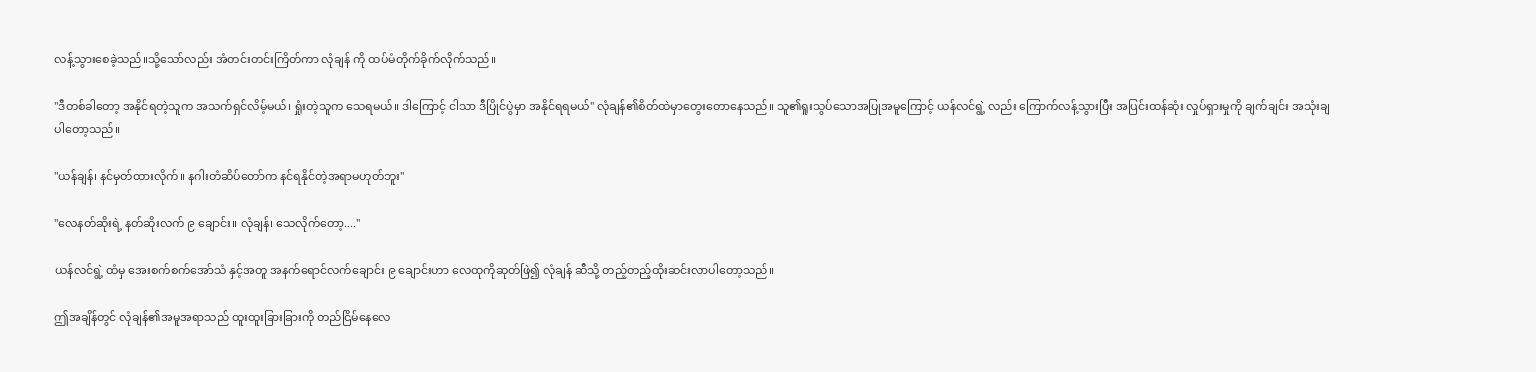လန့်သွားစေခဲ့သည်။သို့သော်လည်း အံတင်းတင်းကြိတ်ကာ လုံချန် ကို ထပ်မံတိုက်ခိုက်လိုက်သည်။

"ဒီတစ်ခါတော့ အနိုင်ရတဲ့သူက အသက်ရှင်လိမ့်မယ်၊ ရှုံးတဲ့သူက သေရမယ်။ ဒါကြောင့် ငါသာ ဒီပြိုင်ပွဲမှာ အနိုင်ရရမယ်" လုံချန်၏စိတ်ထဲမှာတွေးတောနေသည်။ သူ၏ရူးသွပ်သောအပြုအမူကြောင့် ယန်လင်ရွဲ့ လည်း ကြောက်လန့်သွားပြီး အပြင်းထန်ဆုံး လှုပ်ရှားမှုကို ချက်ချင်း အသုံးချပါတော့သည်။

"ယန်ချန်၊ နင်မှတ်ထားလိုက်။ နဂါးတံဆိပ်တော်က နင်ရနိုင်တဲ့အရာမဟုတ်ဘူး"

"လေနတ်ဆိုးရဲ့ နတ်ဆိုးလက် ၉ ချောင်း။ လုံချန်၊ သေလိုက်တော့...."

ယန်လင်ရွဲ့ ထံမှ အေးစက်စက်အော်သံ နှင့်အတူ အနက်ရောင်လက်ချောင်း ၉ ချောင်းဟာ လေထုကိုဆုတ်ဖြဲ၍ လုံချန် ဆီသို့ တည့်တည့်ထိုးဆင်းလာပါတော့သည်။

ဤအချိန်တွင် လုံချန်၏အမူအရာသည် ထူးထူးခြားခြားကို တည်ငြိမ်နေလေ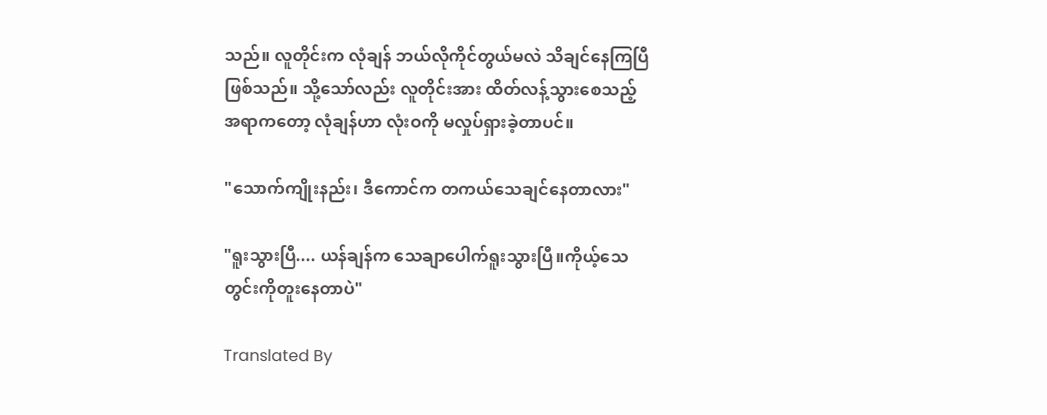သည်။ လူတိုင်းက လုံချန် ဘယ်လိုကိုင်တွယ်မလဲ သိချင်နေကြပြီဖြစ်သည်။ သို့သော်လည်း လူတိုင်းအား ထိတ်လန့်သွားစေသည့်အရာကတော့ လုံချန်ဟာ လုံးဝကို မလှုပ်ရှားခဲ့တာပင်။

"သောက်ကျိုးနည်း၊ ဒီကောင်က တကယ်သေချင်နေတာလား"

"ရူးသွားပြီ.... ယန်ချန်က သေချာပေါက်ရူးသွားပြီ။ကိုယ့်သေတွင်းကိုတူးနေတာပဲ"

Translated By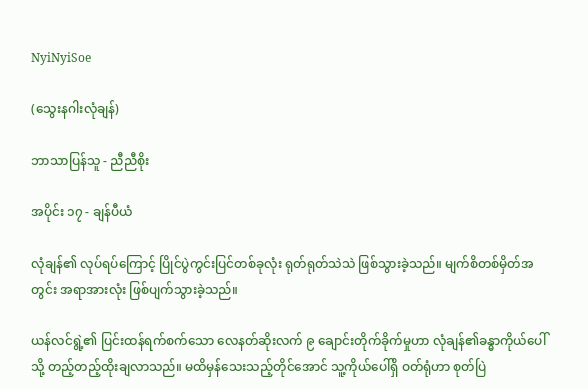NyiNyiSoe

(သွေးနဂါးလုံချန်)

ဘာသာပြန်သူ - ညီညီစိုး

အပိုင်း ၁၇ - ချန်ပီယံ

လုံချန်၏ လုပ်ရပ်ကြောင့် ပြိုင်ပွဲကွင်းပြင်တစ်ခုလုံး ရုတ်ရုတ်သဲသဲ ဖြစ်သွားခဲ့သည်။ မျက်စိတစ်မှိတ်အတွင်း အရာအားလုံး ဖြစ်ပျက်သွားခဲ့သည်။

ယန်လင်ရွဲ့၏ ပြင်းထန်ရက်စက်သော လေနတ်ဆိုးလက် ၉ ချောင်းတိုက်ခိုက်မှုဟာ လုံချန်၏ခန္ဓာကိုယ်ပေါ်သို့ တည့်တည့်ထိုးချလာသည်။ မထိမှန်သေးသည့်တိုင်အောင် သူ့ကိုယ်ပေါ်ရှိ ဝတ်ရုံဟာ စုတ်ပြဲ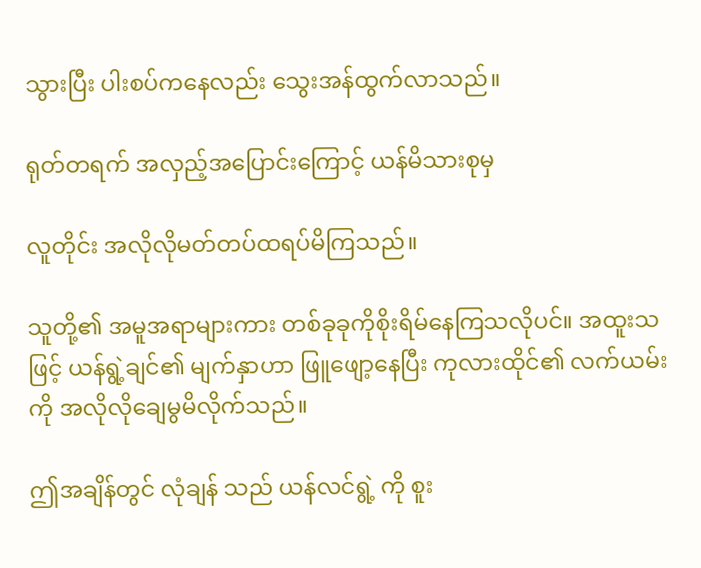သွားပြီး ပါးစပ်ကနေလည်း သွေးအန်ထွက်လာသည်။

ရုတ်တရက် အလှည့်အပြောင်းကြောင့် ယန်မိသားစုမှ

လူတိုင်း အလိုလိုမတ်တပ်ထရပ်မိကြသည်။

သူတို့၏ အမူအရာများကား တစ်ခုခုကိုစိုးရိမ်နေကြသလိုပင်။ အထူးသဖြင့် ယန်ရွဲ့ချင်၏ မျက်နှာဟာ ဖြူဖျော့နေပြီး ကုလားထိုင်၏ လက်ယမ်းကို အလိုလိုချေမွမိလိုက်သည်။

ဤအချိန်တွင် လုံချန် သည် ယန်လင်ရွဲ့ ကို စူး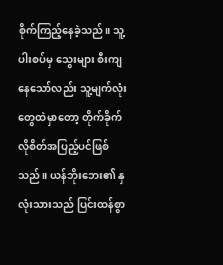စိုက်ကြည့်နေခဲ့သည်။ သူ့ပါးစပ်မှ သွေးများ စီးကျနေသော်လည်း သူ့မျက်လုံးတွေထဲမှာတော့ တိုက်ခိုက်လိုစိတ်အပြည့်ပင်ဖြစ်သည်။ ယန်ဘိုးဘေး၏ နှလုံးသားသည် ပြင်းထန်စွာ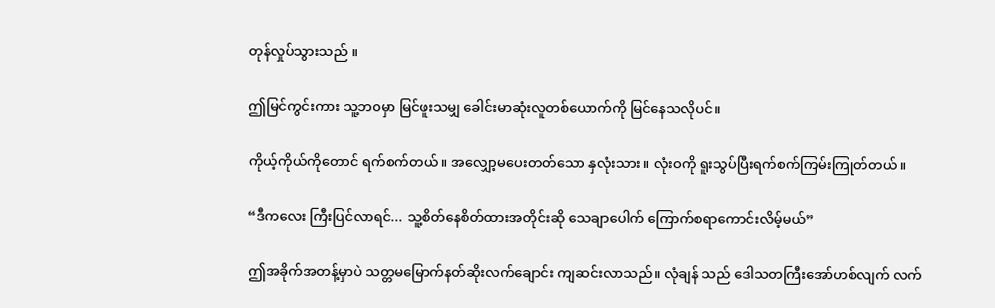တုန်လှုပ်သွားသည် ။

ဤမြင်ကွင်းကား သူ့ဘ၀မှာ မြင်ဖူးသမျှ ခေါင်းမာဆုံးလူတစ်ယောက်ကို မြင်နေသလိုပင်။

ကိုယ့်ကိုယ်ကိုတောင် ရက်စက်တယ်။ အလျှော့မပေးတတ်သော နှလုံးသား။ လုံးဝကို ရူးသွပ်ပြီးရက်စက်ကြမ်းကြုတ်တယ်။

“ဒီကလေး ကြီးပြင်လာရင်... သူ့စိတ်နေစိတ်ထားအတိုင်းဆို သေချာပေါက် ကြောက်စရာကောင်းလိမ့်မယ်”

ဤအခိုက်အတန့်မှာပဲ သတ္တမမြောက်နတ်ဆိုးလက်ချောင်း ကျဆင်းလာသည်။ လုံချန် သည် ဒေါသတကြီးအော်ဟစ်လျက် လက်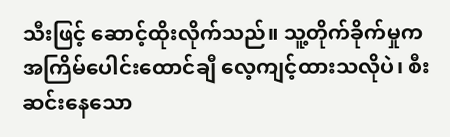သီးဖြင့် ဆောင့်ထိုးလိုက်သည်။ သူ့တိုက်ခိုက်မှုက အကြိမ်ပေါင်းထောင်ချီ လေ့ကျင့်ထားသလိုပဲ၊ စီးဆင်းနေသော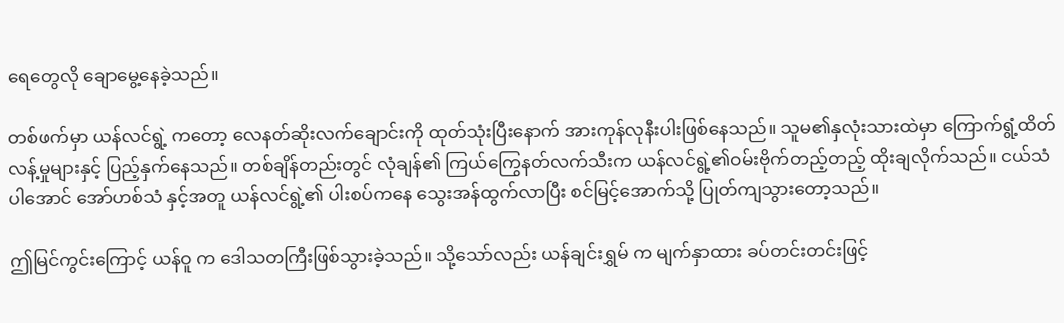ရေတွေလို ချောမွေ့နေခဲ့သည်။

တစ်ဖက်မှာ ယန်လင်ရွဲ့ ကတော့ လေနတ်ဆိုးလက်ချောင်းကို ထုတ်သုံးပြီးနောက် အားကုန်လုနီးပါးဖြစ်နေသည်။ သူမ၏နှလုံးသားထဲမှာ ကြောက်ရွံ့ထိတ်လန့်မှုများနှင့် ပြည့်နှက်နေသည်။ တစ်ချိန်တည်းတွင် လုံချန်၏ ကြယ်ကြွေနတ်လက်သီးက ယန်လင်ရွဲ့၏ဝမ်းဗိုက်တည့်တည့် ထိုးချလိုက်သည်။ ငယ်သံပါအောင် အော်ဟစ်သံ နှင့်အတူ ယန်လင်ရွဲ့၏ ပါးစပ်ကနေ သွေးအန်ထွက်လာပြီး စင်မြင့်အောက်သို့ ပြုတ်ကျသွားတော့သည်။

ဤမြင်ကွင်းကြောင့် ယန်ဝူ က ဒေါသတကြီးဖြစ်သွားခဲ့သည်။ သို့သော်လည်း ယန်ချင်းရွှမ် က မျက်နှာထား ခပ်တင်းတင်းဖြင့်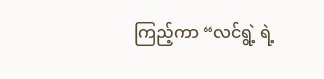ကြည့်ကာ “လင်ရွဲ့ ရဲ့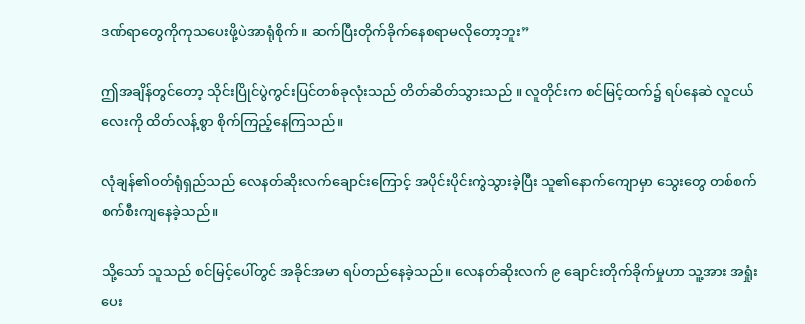ဒဏ်ရာတွေကိုကုသပေးဖို့ပဲအာရုံစိုက်။ ဆက်ပြီးတိုက်ခိုက်နေစရာမလိုတော့ဘူး”

ဤအချိန်တွင်တော့ သိုင်းပြိုင်ပွဲကွင်းပြင်တစ်ခုလုံးသည် တိတ်ဆိတ်သွားသည် ။ လူတိုင်းက စင်မြင့်ထက်၌ ရပ်နေဆဲ လူငယ်လေးကို ထိတ်လန့်စွာ စိုက်ကြည့်နေကြသည်။

လုံချန်၏ဝတ်ရုံရှည်သည် လေနတ်ဆိုးလက်ချောင်းကြောင့် အပိုင်းပိုင်းကွဲသွားခဲ့ပြီး သူ၏နောက်ကျောမှာ သွေးတွေ တစ်စက်စက်စီးကျနေခဲ့သည်။

သို့သော် သူသည် စင်မြင့်ပေါ်တွင် အခိုင်အမာ ရပ်တည်နေခဲ့သည်။ လေနတ်ဆိုးလက် ၉ ချောင်းတိုက်ခိုက်မှုဟာ သူ့အား အရှုံးပေး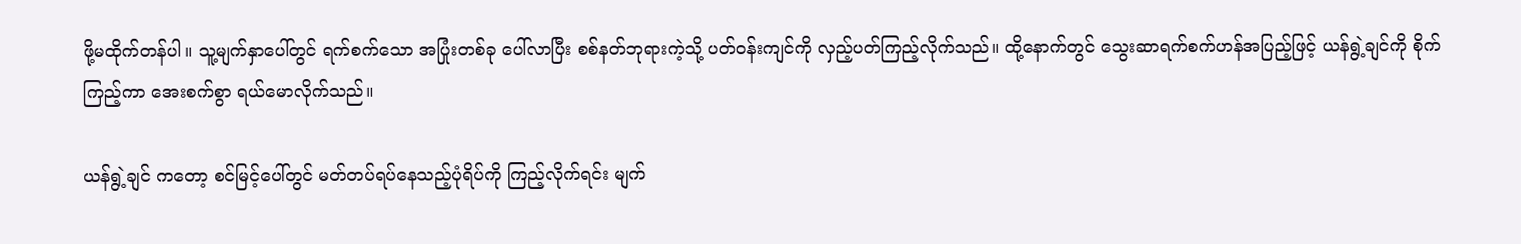ဖို့မထိုက်တန်ပါ။ သူ့မျက်နှာပေါ်တွင် ရက်စက်သော အပြုံးတစ်ခု ပေါ်လာပြီး စစ်နတ်ဘုရားကဲ့သို့ ပတ်ဝန်းကျင်ကို လှည့်ပတ်ကြည့်လိုက်သည်။ ထို့နောက်တွင် သွေးဆာရက်စက်ဟန်အပြည့်ဖြင့် ယန်ရွဲ့ချင်ကို စိုက်ကြည့်ကာ အေးစက်စွာ ရယ်မောလိုက်သည်။

ယန်ရွဲ့ချင် ကတော့ စင်မြင့်ပေါ်တွင် မတ်တပ်ရပ်နေသည့်ပုံရိပ်ကို ကြည့်လိုက်ရင်း မျက်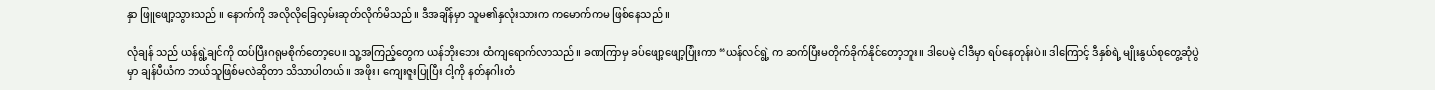နှာ ဖြူဖျော့သွားသည် ။ နောက်ကို အလိုလိုခြေလှမ်းဆုတ်လိုက်မိသည်။ ဒီအချိန်မှာ သူမ၏နှလုံးသားက ကမောက်ကမ ဖြစ်နေသည် ။

လုံချန် သည် ယန်ရွဲ့ချင်ကို ထပ်ပြီးဂရုမစိုက်တော့ပေ။ သူ့အကြည့်တွေက ယန်ဘိုးဘေး ထံကျရောက်လာသည်။ ခဏကြာမှ ခပ်ဖျော့ဖျော့ပြုံးကာ “ယန်လင်ရွဲ့ က ဆက်ပြီးမတိုက်ခိုက်နိုင်တော့ဘူး။ ဒါပေမဲ့ ငါဒီမှာ ရပ်နေတုန်းပဲ။ ဒါကြောင့် ဒီနှစ်ရဲ့ မျိုးနွယ်စုတွေ့ဆုံပွဲမှာ ချန်ပီယံက ဘယ်သူဖြစ်မလဲဆိုတာ သိသာပါတယ်။ အဖိုး၊ ကျေးဇူးပြုပြီး ငါ့ကို နတ်နဂါးတံ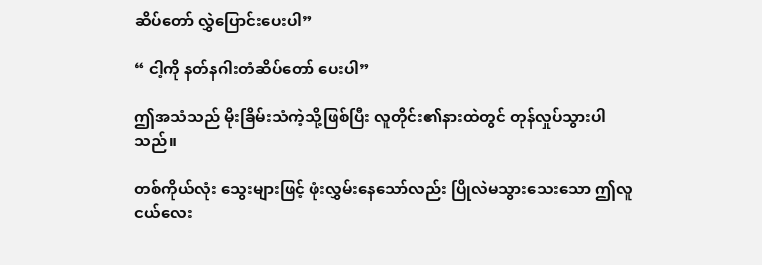ဆိပ်တော် လွှဲပြောင်းပေးပါ”

“ ငါ့ကို နတ်နဂါးတံဆိပ်တော် ပေးပါ”

ဤအသံသည် မိုးခြိမ်းသံကဲ့သို့ဖြစ်ပြီး လူတိုင်း၏နားထဲတွင် တုန်လှုပ်သွားပါသည်။

တစ်ကိုယ်လုံး သွေးများဖြင့် ဖုံးလွှမ်းနေသော်လည်း ပြိုလဲမသွားသေးသော ဤလူငယ်လေး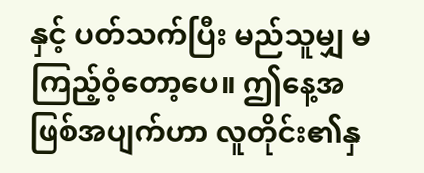နှင့် ပတ်သက်ပြီး မည်သူမျှ မကြည့်ဝံ့တော့ပေ။ ဤနေ့အဖြစ်အပျက်ဟာ လူတိုင်း၏နှ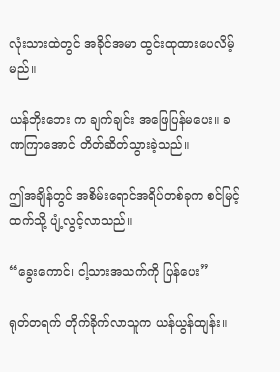လုံးသားထဲတွင် အခိုင်အမာ ထွင်းထုထားပေလိမ့်မည်။

ယန်ဘိုးဘေး က ချက်ချင်း အဖြေပြန်မပေး။ ခဏကြာအောင် တိတ်ဆိတ်သွားခဲ့သည်။

ဤအချိန်တွင် အစိမ်းရောင်အရိပ်တစ်ခုက စင်မြင့်ထက်သို့ ပျံ့လွင့်လာသည်။

“ခွေးကောင်၊ ငါ့သားအသက်ကို ပြန်ပေး”

ရုတ်တရက် တိုက်ခိုက်လာသူက ယန်ယွန်ထျန်း။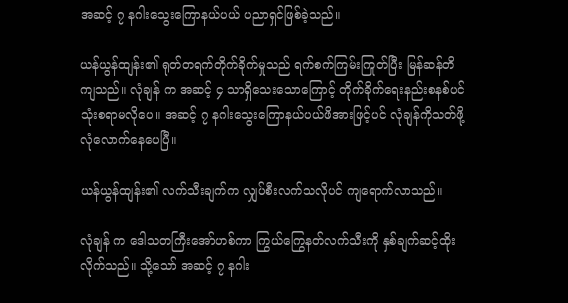အဆင့် ၇ နဂါးသွေးကြောနယ်ပယ် ပညာရှင်ဖြစ်ခဲ့သည်။

ယန်ယွန်ထျန်း၏ ရုတ်တရက်တိုက်ခိုက်မှုသည် ရက်စက်ကြမ်းကြုတ်ပြီး မြန်ဆန်တိကျသည်။ လုံချန် က အဆင့် ၄ သာရှိသေးသောကြောင့် တိုက်ခိုက်ရေးနည်းစနစ်ပင်သုံးစရာမလိုပေ။ အဆင့် ၇ နဂါးသွေးကြောနယ်ပယ်ဖိအားဖြင့်ပင် လုံချန်ကိုသတ်ဖို့လုံလောက်နေပေပြီ။

ယန်ယွန်ထျန်း၏ လက်သီးချက်က လျှပ်စီးလက်သလိုပင် ကျရောက်လာသည်။

လုံချန် က ဒေါသတကြီးအော်ဟစ်ကာ ကြွယ်ကြွေနတ်လက်သီးကို နှစ်ချက်ဆင့်ထိုးလိုက်သည်။ သို့သော် အဆင့် ၇ နဂါး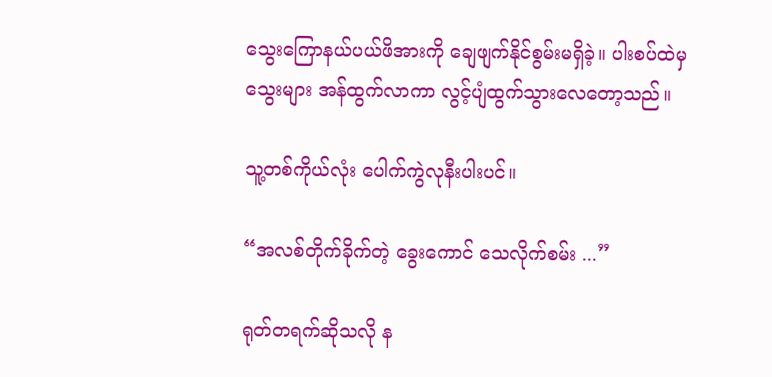သွေးကြောနယ်ပယ်ဖိအားကို ချေဖျက်နိုင်စွမ်းမရှိခဲ့။ ပါးစပ်ထဲမှ သွေးများ အန်ထွက်လာကာ လွင့်ပျံထွက်သွားလေတော့သည်။

သူ့တစ်ကိုယ်လုံး ပေါက်ကွဲလုနီးပါးပင်။

“အလစ်တိုက်ခိုက်တဲ့ ခွေးကောင် သေလိုက်စမ်း ...”

ရုတ်တရက်ဆိုသလို န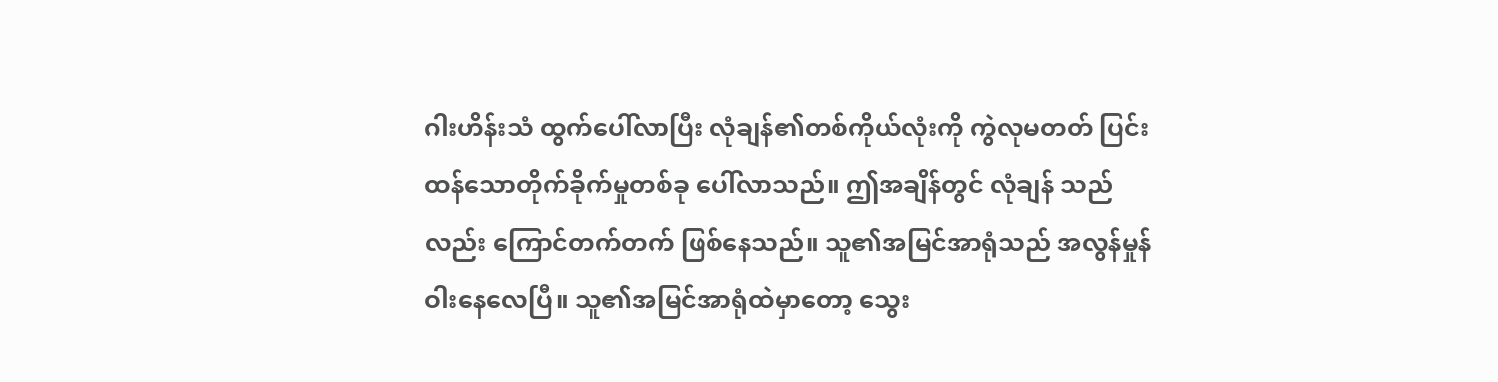ဂါးဟိန်းသံ ထွက်ပေါ်လာပြီး လုံချန်၏တစ်ကိုယ်လုံးကို ကွဲလုမတတ် ပြင်းထန်သောတိုက်ခိုက်မှုတစ်ခု ပေါ်လာသည်။ ဤအချိန်တွင် လုံချန် သည်လည်း ကြောင်တက်တက် ဖြစ်နေသည်။ သူ၏အမြင်အာရုံသည် အလွန်မှုန်ဝါးနေလေပြီ။ သူ၏အမြင်အာရုံထဲမှာတော့ သွေး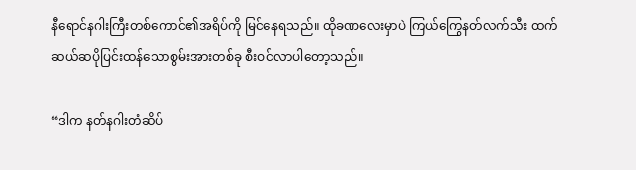နီရောင်နဂါးကြီးတစ်ကောင်၏အရိပ်ကို မြင်နေရသည်။ ထိုခဏလေးမှာပဲ ကြယ်ကြွေနတ်လက်သီး ထက် ဆယ်ဆပိုပြင်းထန်သောစွမ်းအားတစ်ခု စီးဝင်လာပါတော့သည်။

“ဒါက နတ်နဂါးတံဆိပ်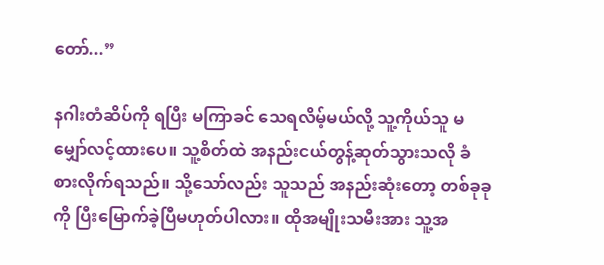တော်...”

နဂါးတံဆိပ်ကို ရပြီး မကြာခင် သေရလိမ့်မယ်လို့ သူ့ကိုယ်သူ မမျှော်လင့်ထားပေ။ သူ့စိတ်ထဲ အနည်းငယ်တွန့်ဆုတ်သွားသလို ခံစားလိုက်ရသည်။ သို့သော်လည်း သူသည် အနည်းဆုံးတော့ တစ်ခုခုကို ပြီးမြောက်ခဲ့ပြီမဟုတ်ပါလား။ ထိုအမျိုးသမီးအား သူ့အ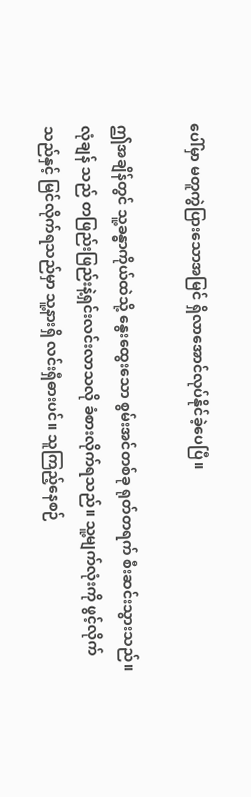ပေါ်မှာ မတူကွဲပြားသောအမြင် ရှိလာအောင်လုပ်နိုင်ခဲ့ပေပြီ။

ဤအချိန်တွင် သူ့ခန္ဓာကိုယ်ထဲသို့ နွေးထွေးသော စွမ်းအင်တစ်ခု ရုတ်တရက် စီးဆင်းသွားသည်။ လုံချန် သည် တဖြည်းဖြည်းနဲ့ရှင်းလင်းလာသလို ခံစားလိုက်ရသည်။ သူ့မျက်လုံးကို ဖွင့်လိုက်သည်နှင့် မြင်လိုက်ရသည်မှာ သူ့နားရှိ လင်းရှီဓားပင်။ သူကြည့်နေစဉ်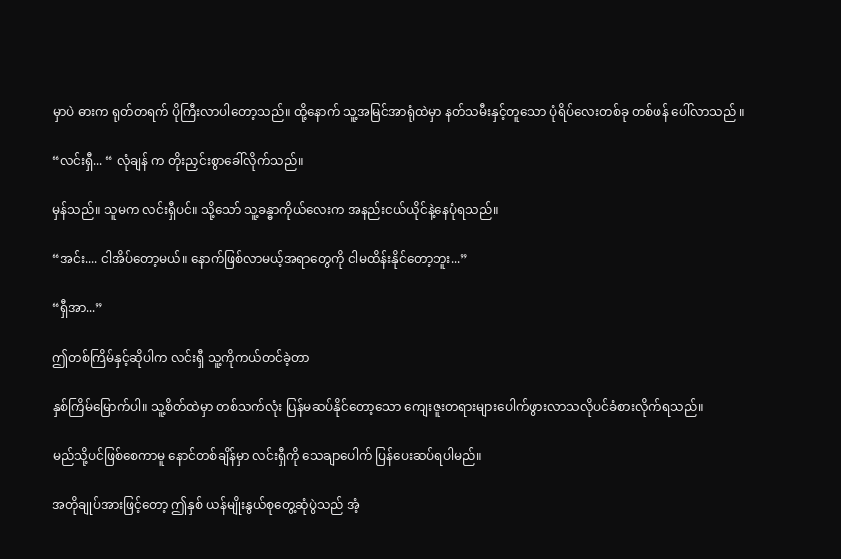မှာပဲ ဓားက ရုတ်တရက် ပိုကြီးလာပါတော့သည်။ ထို့နောက် သူ့အမြင်အာရုံထဲမှာ နတ်သမီးနှင့်တူသော ပုံရိပ်လေးတစ်ခု တစ်ဖန် ပေါ်လာသည် ။

“လင်းရှီ... “ လုံချန် က တိုးညှင်းစွာခေါ်လိုက်သည်။

မှန်သည်။ သူမက လင်းရှီပင်။ သို့သော် သူ့ခန္ဓာကိုယ်လေးက အနည်းငယ်ယိုင်နဲ့နေပုံရသည်။

“အင်း.... ငါအိပ်တော့မယ်။ နောက်ဖြစ်လာမယ့်အရာတွေကို ငါမထိန်းနိုင်တော့ဘူး...”

“ရှီအာ...”

ဤတစ်ကြိမ်နှင့်ဆိုပါက လင်းရှီ သူ့ကိုကယ်တင်ခဲ့တာ

နှစ်ကြိမ်မြောက်ပါ။ သူ့စိတ်ထဲမှာ တစ်သက်လုံး ပြန်မဆပ်နိုင်တော့သော ကျေးဇူးတရားများပေါက်ဖွားလာသလိုပင်ခံစားလိုက်ရသည်။

မည်သို့ပင်ဖြစ်စေကာမူ နောင်တစ်ချိန်မှာ လင်းရှီကို သေချာပေါက် ပြန်ပေးဆပ်ရပါမည်။

အတိုချုပ်အားဖြင့်တော့ ဤနှစ် ယန်မျိုးနွယ်စုတွေ့ဆုံပွဲသည် အံ့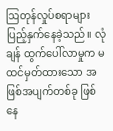ဩတုန်လှုပ်စရာများ ပြည့်နှက်နေခဲ့သည်။ လုံချန် ထွက်ပေါ်လာမှုက မထင်မှတ်ထားသော အဖြစ်အပျက်တစ်ခု ဖြစ်နေ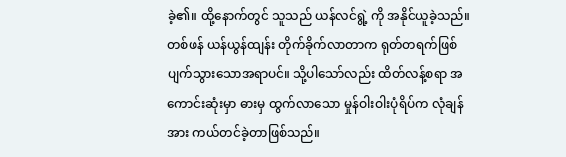ခဲ့၏။ ထို့နောက်တွင် သူသည် ယန်လင်ရွဲ့ ကို အနိုင်ယူခဲ့သည်။ တစ်ဖန် ယန်ယွန်ထျန်း တိုက်ခိုက်လာတာက ရုတ်တရက်ဖြစ်ပျက်သွားသောအရာပင်။ သို့ပါသော်လည်း ထိတ်လန့်စရာ အကောင်းဆုံးမှာ ဓားမှ ထွက်လာသော မှုန်ဝါးဝါးပုံရိပ်က လုံချန်အား ကယ်တင်ခဲ့တာဖြစ်သည်။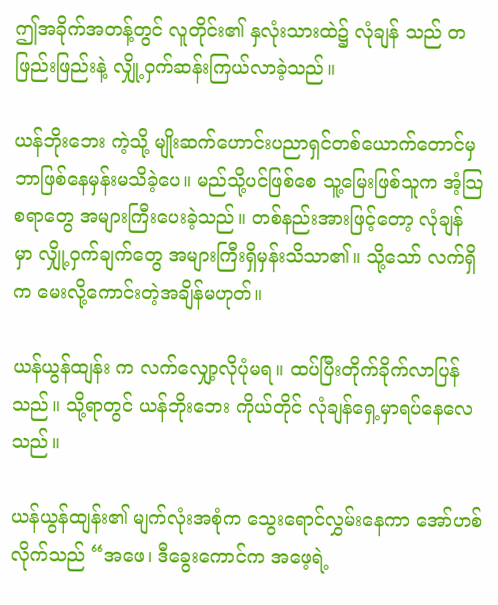ဤအခိုက်အတန့်တွင် လူတိုင်း၏ နှလုံးသားထဲ၌ လုံချန် သည် တဖြည်းဖြည်းနဲ့ လျှို့ဝှက်ဆန်းကြယ်လာခဲ့သည်။

ယန်ဘိုးဘေး ကဲ့သို့ မျိုးဆက်ဟောင်းပညာရှင်တစ်ယောက်တောင်မှ ဘာဖြစ်နေမှန်းမသိခဲ့ပေ။ မည်သို့ပင်ဖြစ်စေ သူ့မြေးဖြစ်သူက အံ့သြစရာတွေ အများကြီးပေးခဲ့သည်။ တစ်နည်းအားဖြင့်တော့ လုံချန် မှာ လျှို့ဝှက်ချက်တွေ အများကြီးရှိမှန်းသိသာ၏။ သို့သော် လက်ရှိက မေးလို့ကောင်းတဲ့အချိန်မဟုတ်။

ယန်ယွန်ထျန်း က လက်လျှော့လိုပုံမရ။ ထပ်ပြီးတိုက်ခိုက်လာပြန်သည်။ သို့ရာတွင် ယန်ဘိုးဘေး ကိုယ်တိုင် လုံချန်ရှေ့မှာရပ်နေလေသည်။

ယန်ယွန်ထျန်း၏ မျက်လုံးအစုံက သွေးရောင်လွှမ်းနေကာ အော်ဟစ်လိုက်သည် “အဖေ၊ ဒီခွေးကောင်က အဖေ့ရဲ့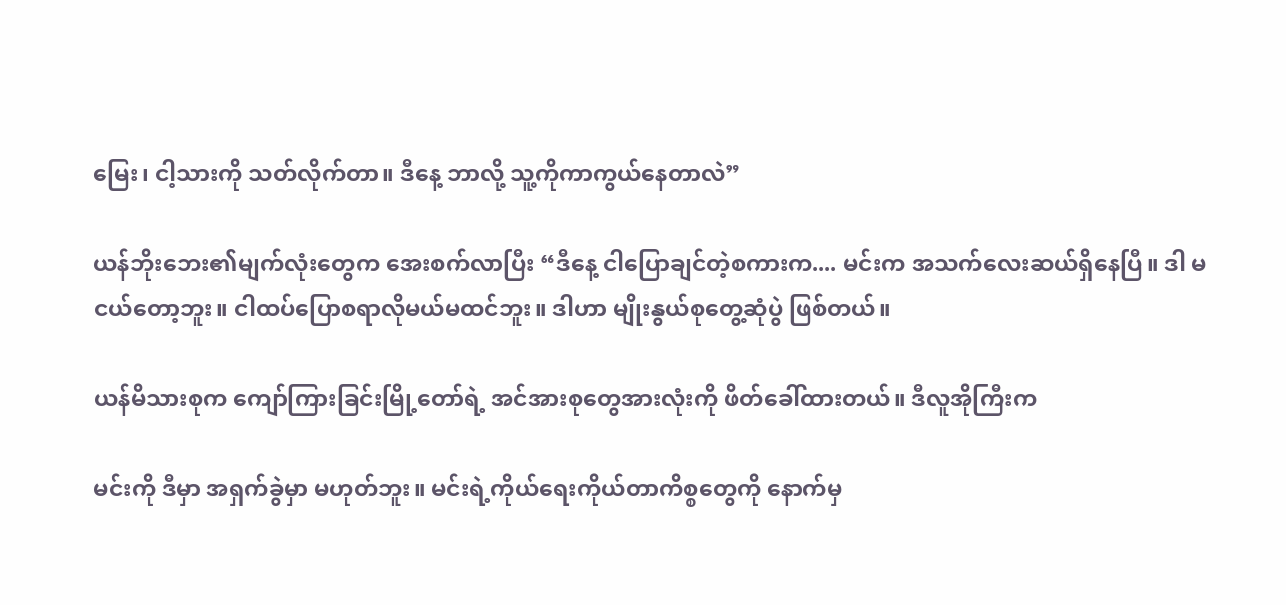မြေး၊ ငါ့သားကို သတ်လိုက်တာ။ ဒီနေ့ ဘာလို့ သူ့ကိုကာကွယ်နေတာလဲ”

ယန်ဘိုးဘေး၏မျက်လုံးတွေက အေးစက်လာပြီး “ဒီနေ့ ငါပြောချင်တဲ့စကားက.... မင်းက အသက်လေးဆယ်ရှိနေပြီ။ ဒါ မငယ်တော့ဘူး။ ငါထပ်ပြောစရာလိုမယ်မထင်ဘူး။ ဒါဟာ မျိုးနွယ်စုတွေ့ဆုံပွဲ ဖြစ်တယ်။

ယန်မိသားစုက ကျော်ကြားခြင်းမြို့တော်ရဲ့ အင်အားစုတွေအားလုံးကို ဖိတ်ခေါ်ထားတယ်။ ဒီလူအိုကြီးက

မင်းကို ဒီမှာ အရှက်ခွဲမှာ မဟုတ်ဘူး။ မင်းရဲ့ကိုယ်ရေးကိုယ်တာကိစ္စတွေကို နောက်မှ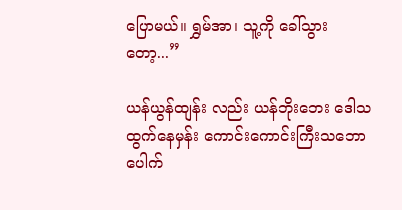ပြောမယ်။ ရွှမ်အာ၊ သူ့ကို ခေါ်သွားတော့...”

ယန်ယွန်ထျန်း လည်း ယန်ဘိုးဘေး ဒေါသထွက်နေမှန်း ကောင်းကောင်းကြီးသဘောပေါက်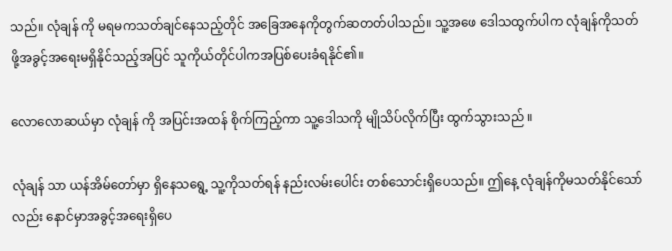သည်။ လုံချန် ကို မရမကသတ်ချင်နေသည့်တိုင် အခြေအနေကိုတွက်ဆတတ်ပါသည်။ သူ့အဖေ ဒေါသထွက်ပါက လုံချန်ကိုသတ်ဖို့အခွင့်အရေးမရှိနိုင်သည့်အပြင် သူကိုယ်တိုင်ပါကအပြစ်ပေးခံရနိုင်၏။

လောလောဆယ်မှာ လုံချန် ကို အပြင်းအထန် စိုက်ကြည့်ကာ သူ့ဒေါသကို မျိုသိပ်လိုက်ပြီး ထွက်သွားသည် ။

လုံချန် သာ ယန်အိမ်တော်မှာ ရှိနေသရွေ့ သူ့ကိုသတ်ရန် နည်းလမ်းပေါင်း တစ်သောင်းရှိပေသည်။ ဤနေ့ လုံချန်ကိုမသတ်နိုင်သော်လည်း နောင်မှာအခွင့်အရေးရှိပေ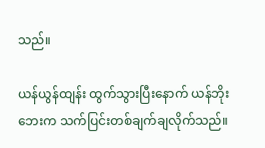သည်။

ယန်ယွန်ထျန်း ထွက်သွားပြီးနောက် ယန်ဘိုးဘေးက သက်ပြင်းတစ်ချက်ချလိုက်သည်။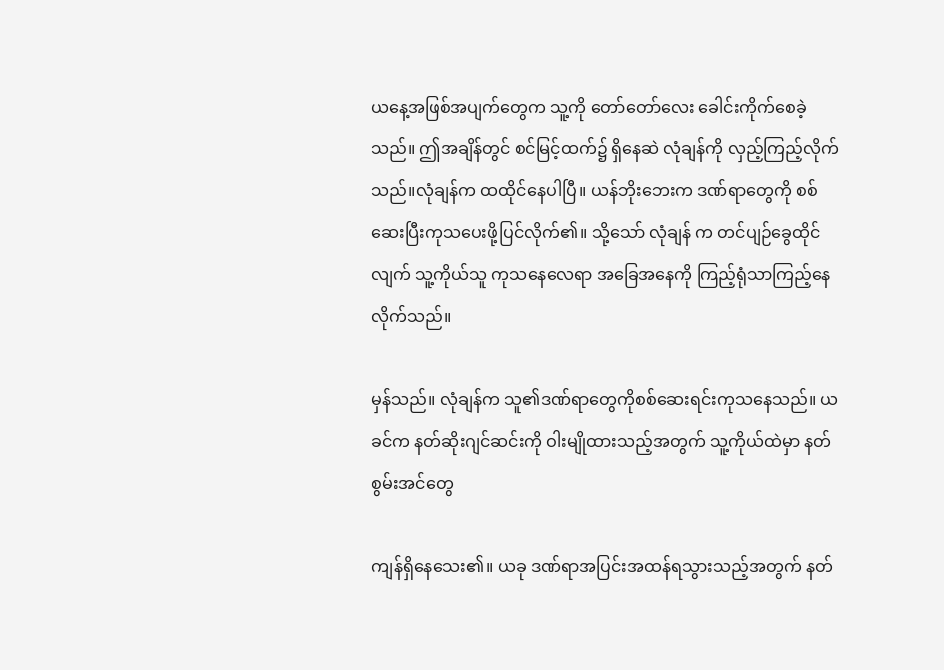ယနေ့အဖြစ်အပျက်တွေက သူ့ကို တော်တော်လေး ခေါင်းကိုက်စေခဲ့သည်။ ဤအချိန်တွင် စင်မြင့်ထက်၌ ရှိနေဆဲ လုံချန်ကို လှည့်ကြည့်လိုက်သည်။လုံချန်က ထထိုင်နေပါပြီ။ ယန်ဘိုးဘေးက ဒဏ်ရာတွေကို စစ်ဆေးပြီးကုသပေးဖို့ပြင်လိုက်၏။ သို့သော် လုံချန် က တင်ပျဉ်ခွေထိုင်လျက် သူ့ကိုယ်သူ ကုသနေလေရာ အခြေအနေကို ကြည့်ရုံသာကြည့်နေလိုက်သည်။

မှန်သည်။ လုံချန်က သူ၏ဒဏ်ရာတွေကိုစစ်ဆေးရင်းကုသနေသည်။ ယခင်က နတ်ဆိုးဂျင်ဆင်းကို ဝါးမျိုထားသည့်အတွက် သူ့ကိုယ်ထဲမှာ နတ်စွမ်းအင်တွေ

ကျန်ရှိနေသေး၏။ ယခု ဒဏ်ရာအပြင်းအထန်ရသွားသည့်အတွက် နတ်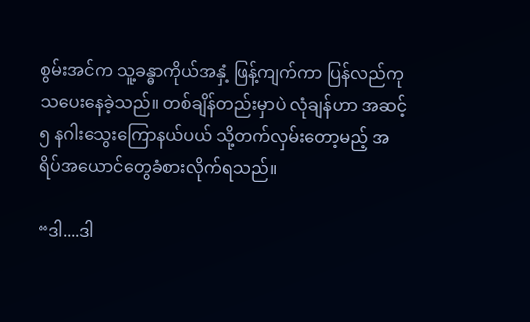စွမ်းအင်က သူ့ခန္ဓာကိုယ်အနှံ့ ဖြန့်ကျက်ကာ ပြန်လည်ကုသပေးနေခဲ့သည်။ တစ်ချိန်တည်းမှာပဲ လုံချန်ဟာ အဆင့် ၅ နဂါးသွေးကြောနယ်ပယ် သို့တက်လှမ်းတော့မည့် အရိပ်အယောင်တွေခံစားလိုက်ရသည်။

“ဒါ....ဒါ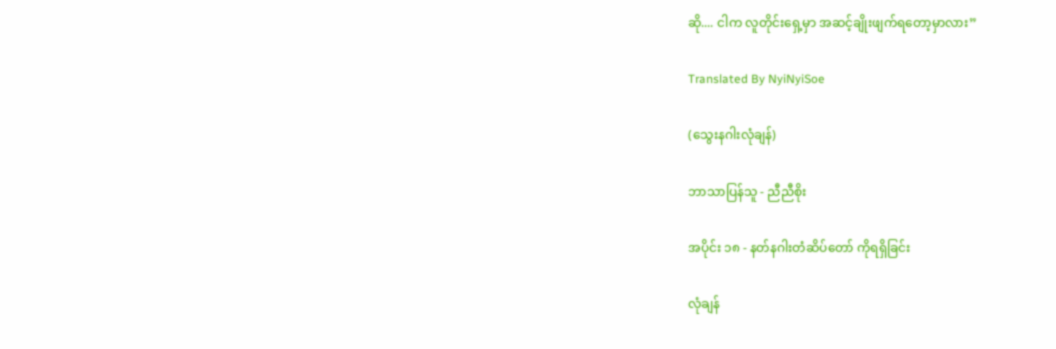ဆို.... ငါက လူတိုင်းရှေ့မှာ အဆင့်ချိုးဖျက်ရတော့မှာလား”

Translated By NyiNyiSoe

(သွေးနဂါးလုံချန်)

ဘာသာပြန်သူ - ညီညီစိုး

အပိုင်း ၁၈ - နတ်နဂါးတံဆိပ်တော် ကိုရရှိခြင်း

လုံချန်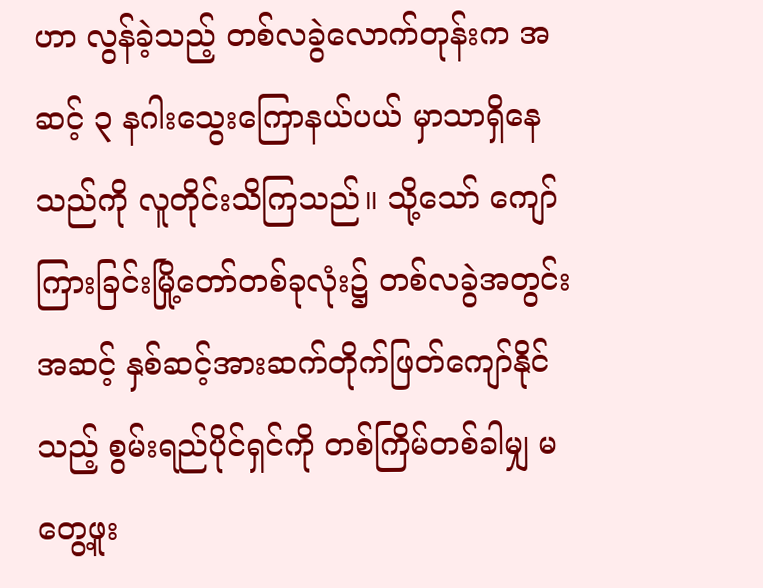ဟာ လွန်ခဲ့သည့် တစ်လခွဲလောက်တုန်းက အဆင့် ၃ နဂါးသွေးကြောနယ်ပယ် မှာသာရှိနေသည်ကို လူတိုင်းသိကြသည်။ သို့သော် ကျော်ကြားခြင်းမြို့တော်တစ်ခုလုံး၌ တစ်လခွဲအတွင်း အဆင့် နှစ်ဆင့်အားဆက်တိုက်ဖြတ်ကျော်နိုင်သည့် စွမ်းရည်ပိုင်ရှင်ကို တစ်ကြိမ်တစ်ခါမျှ မတွေ့ဖူး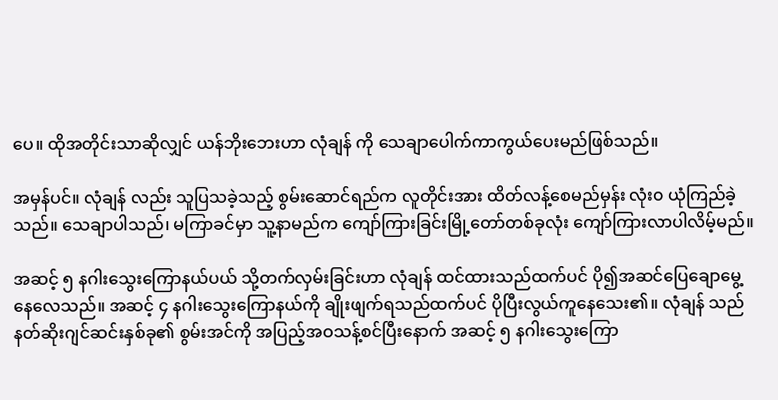ပေ။ ထိုအတိုင်းသာဆိုလျှင် ယန်ဘိုးဘေးဟာ လုံချန် ကို သေချာပေါက်ကာကွယ်ပေးမည်ဖြစ်သည်။

အမှန်ပင်။ လုံချန် လည်း သူပြသခဲ့သည့် စွမ်းဆောင်ရည်က လူတိုင်းအား ထိတ်လန့်စေမည်မှန်း လုံး၀ ယုံကြည်ခဲ့သည်။ သေချာပါသည်၊ မကြာခင်မှာ သူ့နာမည်က ကျော်ကြားခြင်းမြို့တော်တစ်ခုလုံး ကျော်ကြားလာပါလိမ့်မည်။

အဆင့် ၅ နဂါးသွေးကြောနယ်ပယ် သို့တက်လှမ်းခြင်းဟာ လုံချန် ထင်ထားသည်ထက်ပင် ပို၍အဆင်ပြေချောမွေ့နေလေသည်။ အဆင့် ၄ နဂါးသွေးကြောနယ်ကို ချိုးဖျက်ရသည်ထက်ပင် ပိုပြီးလွယ်ကူနေသေး၏။ လုံချန် သည် နတ်ဆိုးဂျင်ဆင်းနှစ်ခု၏ စွမ်းအင်ကို အပြည့်အဝသန့်စင်ပြီးနောက် အဆင့် ၅ နဂါးသွေးကြော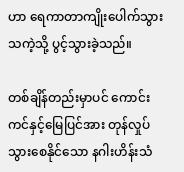ဟာ ရေကာတာကျိုးပေါက်သွားသကဲ့သို့ ပွင့်သွားခဲ့သည်။

တစ်ချိန်တည်းမှာပင် ကောင်းကင်နှင့်မြေပြင်အား တုန်လှုပ်သွားစေနိုင်သော နဂါးဟိန်းသံ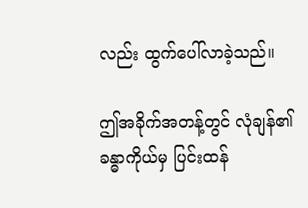လည်း ထွက်ပေါ်လာခဲ့သည်။

ဤအခိုက်အတန့်တွင် လုံချန်၏ခန္ဓာကိုယ်မှ ပြင်းထန်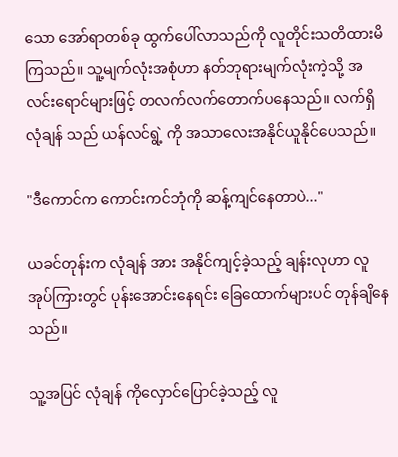သော အော်ရာတစ်ခု ထွက်ပေါ်လာသည်ကို လူတိုင်းသတိထားမိကြသည်။ သူ့မျက်လုံးအစုံဟာ နတ်ဘုရားမျက်လုံးကဲ့သို့ အလင်းရောင်များဖြင့် တလက်လက်တောက်ပနေသည်။ လက်ရှိလုံချန် သည် ယန်လင်ရွဲ့ ကို အသာလေးအနိုင်ယူနိုင်ပေသည်။

"ဒီကောင်က ကောင်းကင်ဘုံကို ဆန့်ကျင်နေတာပဲ..."

ယခင်တုန်းက လုံချန် အား အနိုင်ကျင့်ခဲ့သည့် ချန်းလုဟာ လူအုပ်ကြားတွင် ပုန်းအောင်းနေရင်း ခြေထောက်များပင် တုန်ချိနေသည်။

သူ့အပြင် လုံချန် ကိုလှောင်ပြောင်ခဲ့သည့် လူ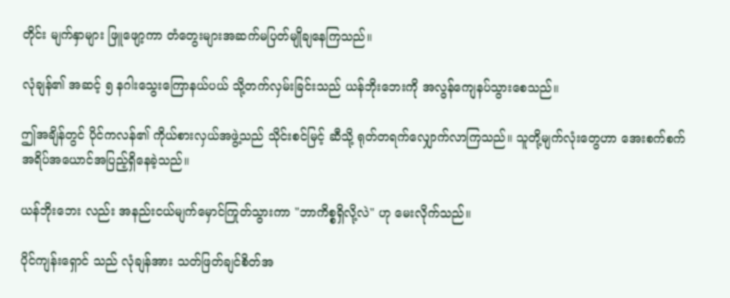တိုင်း မျက်နှာများ ဖြူဖျော့ကာ တံတွေးများအဆက်မပြတ်မျိုချနေကြသည်။

လုံချန်၏ အဆင့် ၅ နဂါးသွေးကြောနယ်ပယ် သို့တက်လှမ်းခြင်းသည် ယန်ဘိုးဘေးကို အလွန်ကျေနပ်သွားစေသည်။

ဤအချိန်တွင် ပိုင်ကလန်၏ ကိုယ်စားလှယ်အဖွဲ့သည် သိုင်းစင်မြင့် ဆီသို့ ရုတ်တရက်လျှောက်လာကြသည်။ သူတို့မျက်လုံးတွေဟာ အေးစက်စက်အရိပ်အယောင်အပြည့်ရှိနေခဲ့သည်။

ယန်ဘိုးဘေး လည်း အနည်းငယ်မျက်မှောင်ကြုတ်သွားကာ "ဘာကိစ္စရှိလို့လဲ" ဟု မေးလိုက်သည်။

ပိုင်ကျန်းရှောင် သည် လုံချန်အား သတ်ဖြတ်ချင်စိတ်အ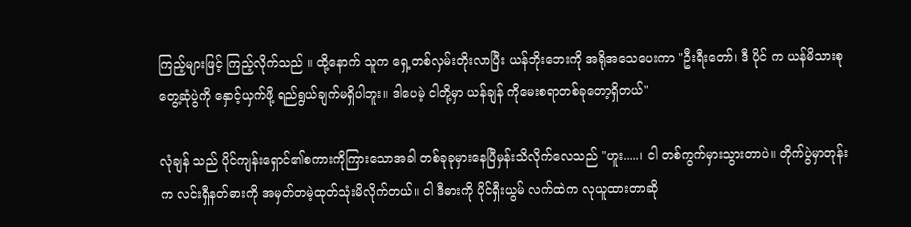ကြည့်များဖြင့် ကြည့်လိုက်သည် ။ ထို့နောက် သူက ရှေ့တစ်လှမ်းတိုးလာပြီး ယန်ဘိုးဘေးကို အရိုအသေပေးကာ "ဦးရီးတော်၊ ဒီ ပိုင် က ယန်မိသားစုတွေ့ဆုံပွဲကို နှောင့်ယှက်ဖို့ ရည်ရွယ်ချက်မရှိပါဘူး။ ဒါပေမဲ့ ငါတို့မှာ ယန်ချန် ကိုမေးစရာတစ်ခုတော့ရှိတယ်"

လုံချန် သည် ပိုင်ကျန်းရှောင်၏စကားကိုကြားသောအခါ တစ်ခုခုမှားနေပြီမှန်းသိလိုက်လေသည် "ဟူး.....၊ ငါ တစ်ကွက်မှားသွားတာပဲ။ တိုက်ပွဲမှာတုန်းက လင်းရှီနတ်ဓားကို အမှတ်တမဲ့ထုတ်သုံးမိလိုက်တယ်။ ငါ ဒီဓားကို ပိုင်ရှီးယွမ် လက်ထဲက လုယူထားတာဆို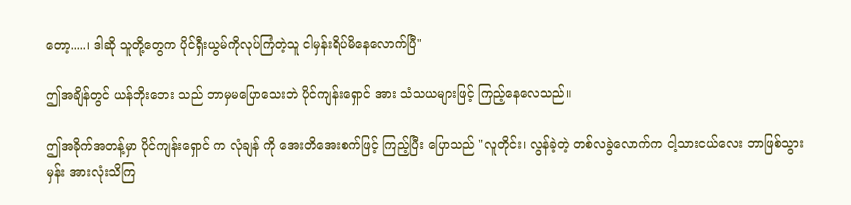တော့.....၊ ဒါဆို သူတို့တွေက ပိုင်ရှီးယွမ်ကိုလုပ်ကြံတဲ့သူ ငါမှန်းရိပ်မိနေလောက်ပြီ"

ဤအချိန်တွင် ယန်ဘိုးဘေး သည် ဘာမှမပြောသေးဘဲ ပိုင်ကျန်းရှောင် အား သံသယများဖြင့် ကြည့်နေလေသည်။

ဤအခိုက်အတန့်မှာ ပိုင်ကျန်းရှောင် က လုံချန် ကို အေးတိအေးစက်ဖြင့် ကြည့်ပြီး ပြောသည် "လူတိုင်း၊ လွန်ခဲ့တဲ့ တစ်လခွဲလောက်က ငါ့သားငယ်လေး ဘာဖြစ်သွားမှန်း အားလုံးသိကြ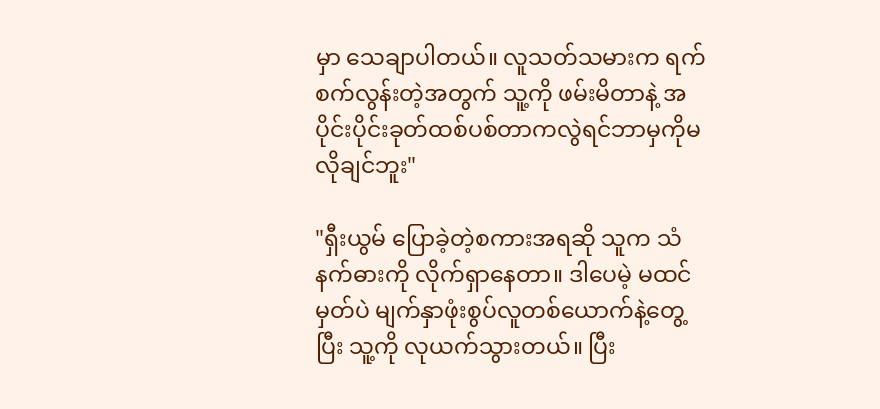မှာ သေချာပါတယ်။ လူသတ်သမားက ရက်စက်လွန်းတဲ့အတွက် သူ့ကို ဖမ်းမိတာနဲ့ အပိုင်းပိုင်းခုတ်ထစ်ပစ်တာကလွဲရင်ဘာမှကိုမလိုချင်ဘူး"

"ရှီးယွမ် ပြောခဲ့တဲ့စကားအရဆို သူက သံနက်ဓားကို လိုက်ရှာနေတာ။ ဒါပေမဲ့ မထင်မှတ်ပဲ မျက်နှာဖုံးစွပ်လူတစ်ယောက်နဲ့တွေ့ပြီး သူ့ကို လုယက်သွားတယ်။ ပြီး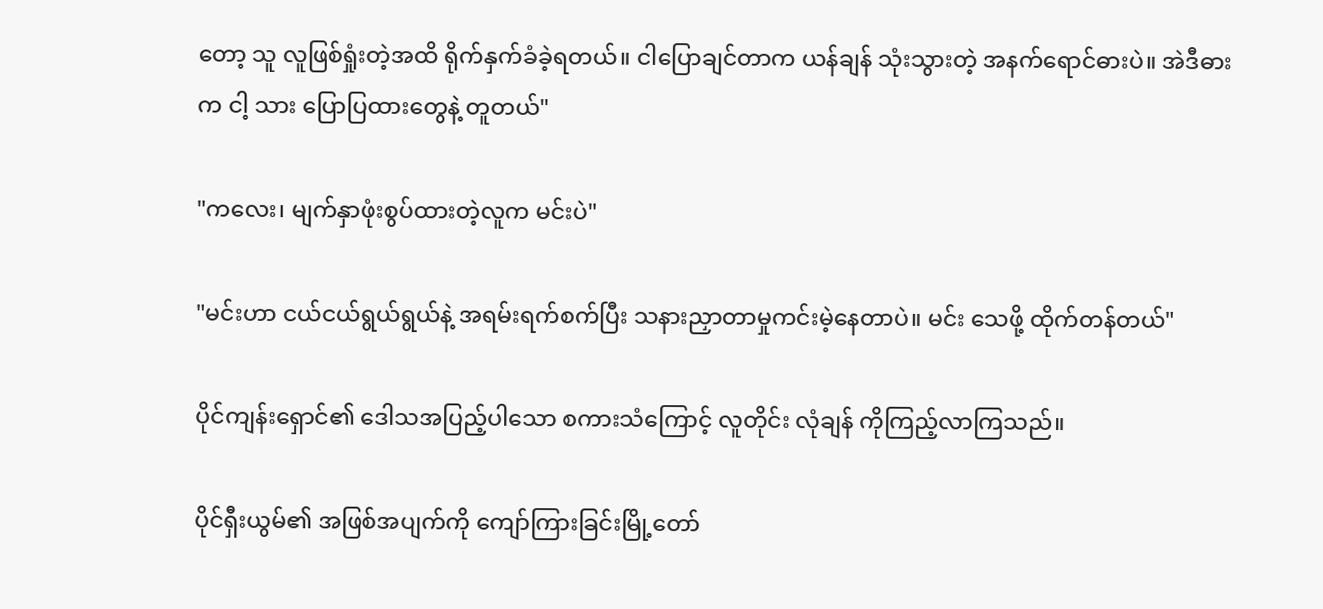တော့ သူ လူဖြစ်ရှုံးတဲ့အထိ ရိုက်နှက်ခံခဲ့ရတယ်။ ငါပြောချင်တာက ယန်ချန် သုံးသွားတဲ့ အနက်ရောင်ဓားပဲ။ အဲဒီဓားက ငါ့ သား ပြောပြထားတွေနဲ့ တူတယ်"

"ကလေး၊ မျက်နှာဖုံးစွပ်ထားတဲ့လူက မင်းပဲ"

"မင်းဟာ ငယ်ငယ်ရွယ်ရွယ်နဲ့ အရမ်းရက်စက်ပြီး သနားညှာတာမှုကင်းမဲ့နေတာပဲ။ မင်း သေဖို့ ထိုက်တန်တယ်"

ပိုင်ကျန်းရှောင်၏ ဒေါသအပြည့်ပါသော စကားသံကြောင့် လူတိုင်း လုံချန် ကိုကြည့်လာကြသည်။

ပိုင်ရှီးယွမ်၏ အဖြစ်အပျက်ကို ကျော်ကြားခြင်းမြို့တော်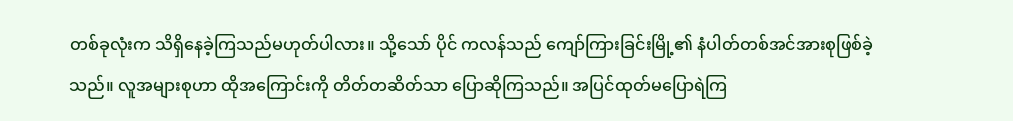တစ်ခုလုံးက သိရှိနေခဲ့ကြသည်မဟုတ်ပါလား။ သို့သော် ပိုင် ကလန်သည် ကျော်ကြားခြင်းမြို့၏ နံပါတ်တစ်အင်အားစုဖြစ်ခဲ့သည်။ လူအများစုဟာ ထိုအကြောင်းကို တိတ်တဆိတ်သာ ပြောဆိုကြသည်။ အပြင်ထုတ်မပြောရဲကြ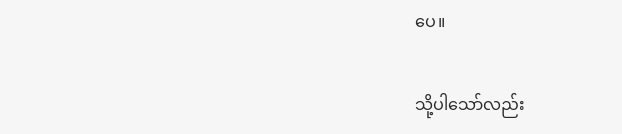ပေ။

သို့ပါသော်လည်း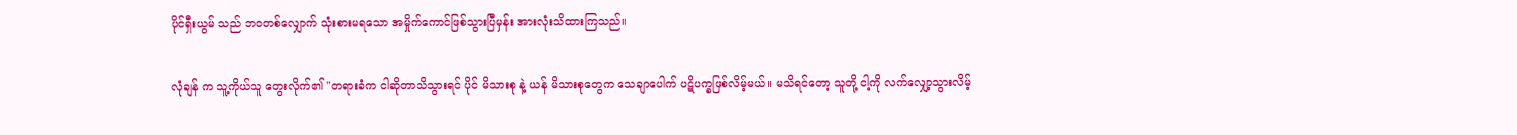ပိုင်ရှီးယွမ် သည် ဘဝတစ်လျှောက် သုံးစားမရသော အမှိုက်ကောင်ဖြစ်သွားပြီမှန်း အားလုံးသိထားကြသည်။

လုံချန် က သူ့ကိုယ်သူ တွေးလိုက်၏ "တရားခံက ငါဆိုတာသိသွားရင် ပိုင် မိသားစု နဲ့ ယန် မိသားစုတွေက သေချာပေါက် ပဋိပက္ခဖြစ်လိမ့်မယ်။ မသိရင်တော့ သူတို့ ငါ့ကို လက်လျှော့သွားလိမ့်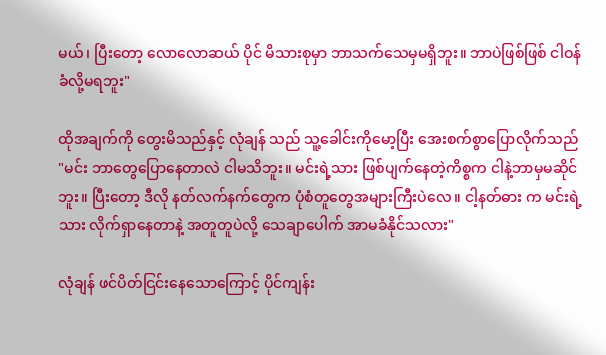မယ်၊ ပြီးတော့ လောလောဆယ် ပိုင် မိသားစုမှာ ဘာသက်သေမှမရှိဘူး။ ဘာပဲဖြစ်ဖြစ် ငါဝန်ခံလို့မရဘူး"

ထိုအချက်ကို တွေးမိသည်နှင့် လုံချန် သည် သူ့ခေါင်းကိုမော့ပြီး အေးစက်စွာပြောလိုက်သည် "မင်း ဘာတွေပြောနေတာလဲ ငါမသိဘူး။ မင်းရဲ့သား ဖြစ်ပျက်နေတဲ့ကိစ္စက ငါနဲ့ဘာမှမဆိုင်ဘူး။ ပြီးတော့ ဒီလို နတ်လက်နက်တွေက ပုံစံတူတွေအများကြီးပဲလေ။ ငါ့နတ်ဓား က မင်းရဲ့သား လိုက်ရှာနေတာနဲ့ အတူတူပဲလို့ သေချာပေါက် အာမခံနိုင်သလား"

လုံချန် ဖင်ပိတ်ငြင်းနေသောကြောင့် ပိုင်ကျန်း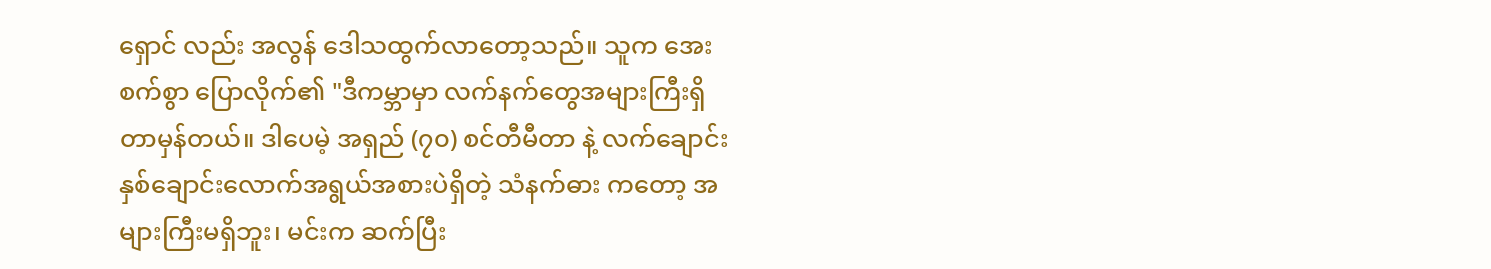ရှောင် လည်း အလွန် ဒေါသထွက်လာတော့သည်။ သူက အေးစက်စွာ ပြောလိုက်၏ "ဒီကမ္ဘာမှာ လက်နက်တွေအများကြီးရှိတာမှန်တယ်။ ဒါပေမဲ့ အရှည် (၇၀) စင်တီမီတာ နဲ့ လက်ချောင်းနှစ်ချောင်းလောက်အရွယ်အစားပဲရှိတဲ့ သံနက်ဓား ကတော့ အများကြီးမရှိဘူး၊ မင်းက ဆက်ပြီး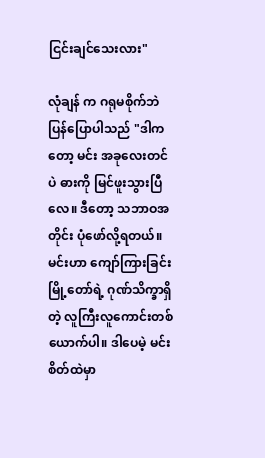ငြင်းချင်သေးလား"

လုံချန် က ဂရုမစိုက်ဘဲ ပြန်ပြောပါသည် "ဒါကတော့ မင်း အခုလေးတင်ပဲ ဓားကို မြင်ဖူးသွားပြီလေ။ ဒီတော့ သဘာဝအတိုင်း ပုံဖော်လို့ရတယ်။ မင်းဟာ ကျော်ကြားခြင်းမြို့တော်ရဲ့ ဂုဏ်သိက္ခာရှိတဲ့ လူကြီးလူကောင်းတစ်ယောက်ပါ။ ဒါပေမဲ့ မင်းစိတ်ထဲမှာ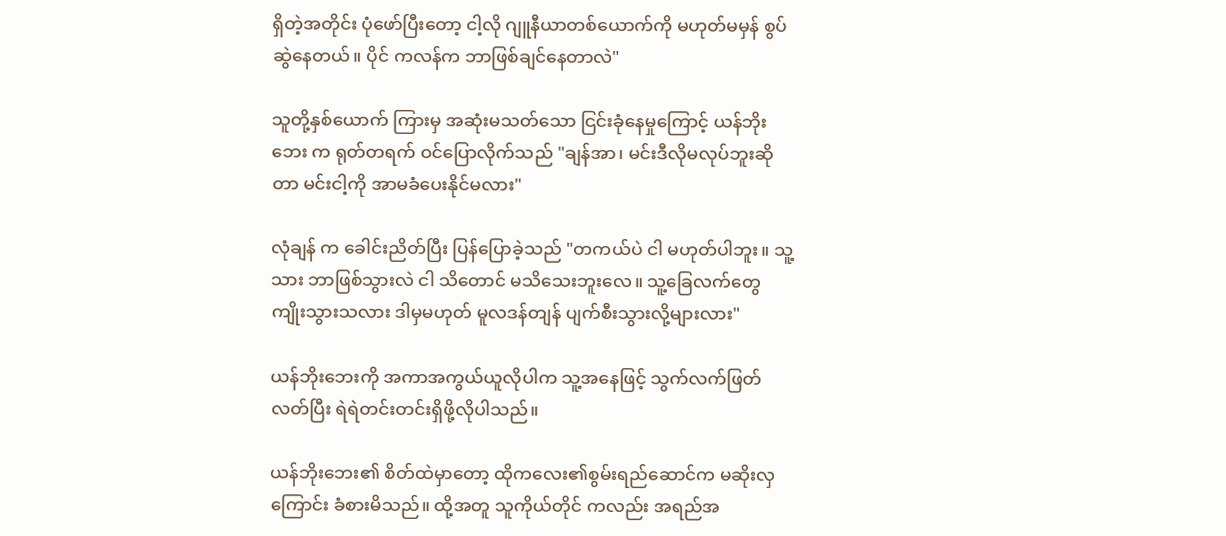ရှိတဲ့အတိုင်း ပုံဖော်ပြီးတော့ ငါ့လို ဂျူနီယာတစ်ယောက်ကို မဟုတ်မမှန် စွပ်ဆွဲနေတယ်။ ပိုင် ကလန်က ဘာဖြစ်ချင်နေတာလဲ"

သူတို့နှစ်ယောက် ကြားမှ အဆုံးမသတ်သော ငြင်းခုံနေမှုကြောင့် ယန်ဘိုးဘေး က ရုတ်တရက် ဝင်ပြောလိုက်သည် "ချန်အာ၊ မင်းဒီလိုမလုပ်ဘူးဆိုတာ မင်းငါ့ကို အာမခံပေးနိုင်မလား"

လုံချန် က ခေါင်းညိတ်ပြီး ပြန်ပြောခဲ့သည် "တကယ်ပဲ ငါ မဟုတ်ပါဘူး။ သူ့သား ဘာဖြစ်သွားလဲ ငါ သိတောင် မသိသေးဘူးလေ။ သူ့ခြေလက်တွေ ကျိုးသွားသလား ဒါမှမဟုတ် မူလဒန်တျန် ပျက်စီးသွားလို့များလား"

ယန်ဘိုးဘေးကို အကာအကွယ်ယူလိုပါက သူ့အနေဖြင့် သွက်လက်ဖြတ်လတ်ပြီး ရဲရဲတင်းတင်းရှိဖို့လိုပါသည်။

ယန်ဘိုးဘေး၏ စိတ်ထဲမှာတော့ ထိုကလေး၏စွမ်းရည်ဆောင်က မဆိုးလှကြောင်း ခံစားမိသည်။ ထို့အတူ သူကိုယ်တိုင် ကလည်း အရည်အ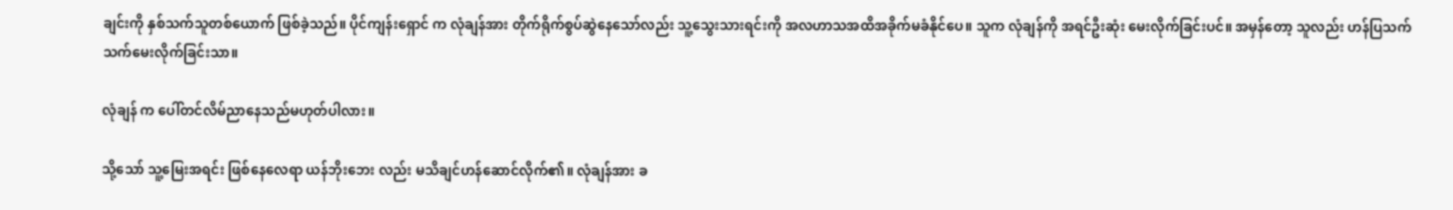ချင်းကို နှစ်သက်သူတစ်ယောက် ဖြစ်ခဲ့သည်။ ပိုင်ကျန်းရှောင် က လုံချန်အား တိုက်ရိုက်စွပ်ဆွဲနေသော်လည်း သူ့သွေးသားရင်းကို အလဟာသအထိအခိုက်မခံနိုင်ပေ။ သူက လုံချန်ကို အရင်ဦးဆုံး မေးလိုက်ခြင်းပင်။ အမှန်တော့ သူလည်း ဟန်ပြသက်သက်မေးလိုက်ခြင်းသာ။

လုံချန် က ပေါ်တင်လိမ်ညာနေသည်မဟုတ်ပါလား။

သို့သော် သူ့မြေးအရင်း ဖြစ်နေလေရာ ယန်ဘိုးဘေး လည်း မသိချင်ဟန်ဆောင်လိုက်၏။ လုံချန်အား ခ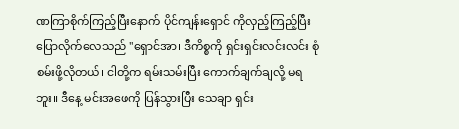ဏကြာစိုက်ကြည့်ပြီးနောက် ပိုင်ကျန်းရှောင် ကိုလှည့်ကြည့်ပြီး ပြောလိုက်လေသည် "ရှောင်အာ၊ ဒီကိစ္စကို ရှင်းရှင်းလင်းလင်း စုံစမ်းဖို့လိုတယ်၊ ငါတို့က ရမ်းသမ်းပြီး ကောက်ချက်ချလို့ မရဘူး။ ဒီနေ့ မင်းအဖေကို ပြန်သွားပြီး သေချာ ရှင်း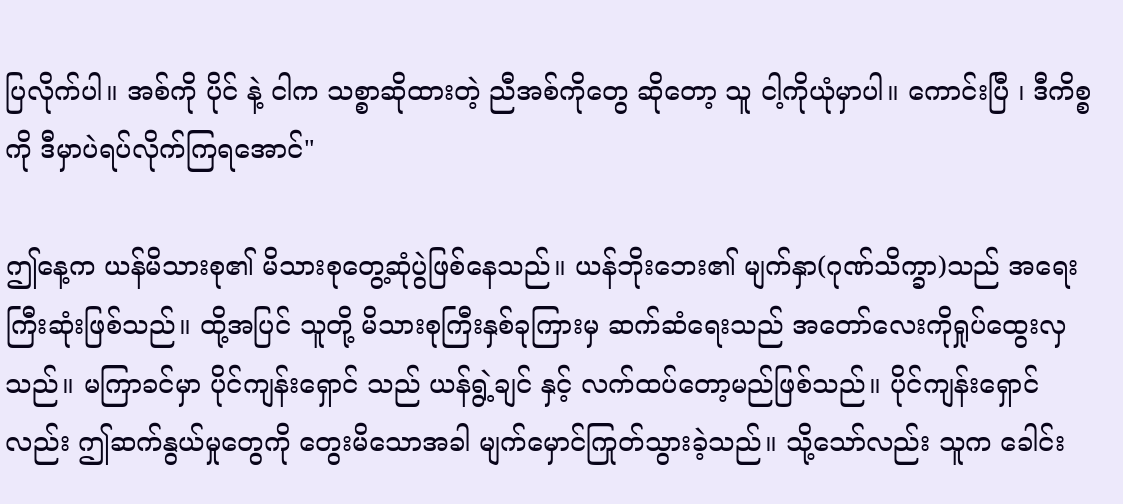ပြလိုက်ပါ။ အစ်ကို ပိုင် နဲ့ ငါက သစ္စာဆိုထားတဲ့ ညီအစ်ကိုတွေ ဆိုတော့ သူ ငါ့ကိုယုံမှာပါ။ ကောင်းပြီ ၊ ဒီကိစ္စကို ဒီမှာပဲရပ်လိုက်ကြရအောင်"

ဤနေ့က ယန်မိသားစု၏ မိသားစုတွေ့ဆုံပွဲဖြစ်နေသည်။ ယန်ဘိုးဘေး၏ မျက်နှာ(ဂုဏ်သိက္ခာ)သည် အရေးကြီးဆုံးဖြစ်သည်။ ထို့အပြင် သူတို့ မိသားစုကြီးနှစ်ခုကြားမှ ဆက်ဆံရေးသည် အတော်လေးကိုရှုပ်ထွေးလှသည်။ မကြာခင်မှာ ပိုင်ကျန်းရှောင် သည် ယန်ရွဲ့ချင် နှင့် လက်ထပ်တော့မည်ဖြစ်သည်။ ပိုင်ကျန်းရှောင် လည်း ဤဆက်နွယ်မှုတွေကို တွေးမိသောအခါ မျက်မှောင်ကြုတ်သွားခဲ့သည်။ သို့သော်လည်း သူက ခေါင်း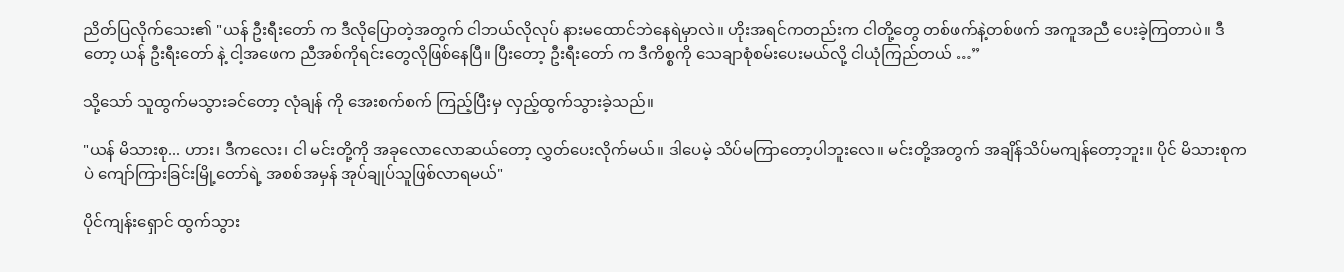ညိတ်ပြလိုက်သေး၏ "ယန် ဦးရီးတော် က ဒီလိုပြောတဲ့အတွက် ငါဘယ်လိုလုပ် နားမထောင်ဘဲနေရဲမှာလဲ။ ဟိုးအရင်ကတည်းက ငါတို့တွေ တစ်ဖက်နဲ့တစ်ဖက် အကူအညီ ပေးခဲ့ကြတာပဲ။ ဒီတော့ ယန် ဦးရီးတော် နဲ့ ငါ့အဖေက ညီအစ်ကိုရင်းတွေလိုဖြစ်နေပြီ။ ပြီးတော့ ဦးရီးတော် က ဒီကိစ္စကို သေချာစုံစမ်းပေးမယ်လို့ ငါယုံကြည်တယ် …”

သို့သော် သူထွက်မသွားခင်တော့ လုံချန် ကို အေးစက်စက် ကြည့်ပြီးမှ လှည့်ထွက်သွားခဲ့သည်။

"ယန် မိသားစု... ဟား၊ ဒီကလေး၊ ငါ မင်းတို့ကို အခုလောလောဆယ်တော့ လွှတ်ပေးလိုက်မယ်။ ဒါပေမဲ့ သိပ်မကြာတော့ပါဘူးလေ။ မင်းတို့အတွက် အချိန်သိပ်မကျန်တော့ဘူး။ ပိုင် မိသားစုကပဲ ကျော်ကြားခြင်းမြို့တော်ရဲ့ အစစ်အမှန် အုပ်ချုပ်သူဖြစ်လာရမယ်"

ပိုင်ကျန်းရှောင် ထွက်သွား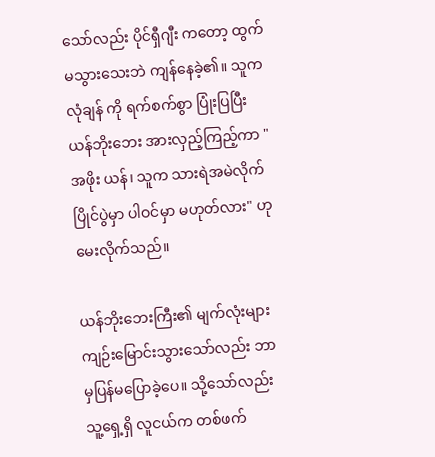သော်လည်း ပိုင်ရှီဂျီး ကတော့ ထွက်မသွားသေးဘဲ ကျန်နေခဲ့၏။ သူက လုံချန် ကို ရက်စက်စွာ ပြုံးပြပြီး ယန်ဘိုးဘေး အားလှည့်ကြည့်ကာ "အဖိုး ယန်၊ သူက သားရဲအမဲလိုက်ပြိုင်ပွဲမှာ ပါဝင်မှာ မဟုတ်လား" ဟု မေးလိုက်သည်။

ယန်ဘိုးဘေးကြီး၏ မျက်လုံးများ ကျဉ်းမြောင်းသွားသော်လည်း ဘာမှပြန်မပြောခဲ့ပေ။ သို့သော်လည်း သူ့ရှေ့ရှိ လူငယ်က တစ်ဖက်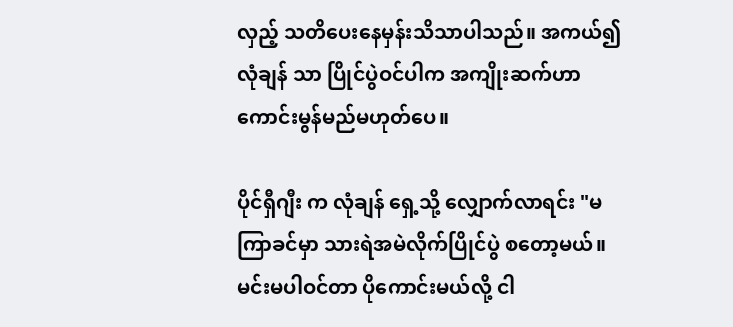လှည့် သတိပေးနေမှန်းသိသာပါသည်။ အကယ်၍ လုံချန် သာ ပြိုင်ပွဲဝင်ပါက အကျိုးဆက်ဟာ ကောင်းမွန်မည်မဟုတ်ပေ။

ပိုင်ရှီဂျီး က လုံချန် ရှေ့သို့ လျှောက်လာရင်း "မကြာခင်မှာ သားရဲအမဲလိုက်ပြိုင်ပွဲ စတော့မယ်။ မင်းမပါဝင်တာ ပိုကောင်းမယ်လို့ ငါ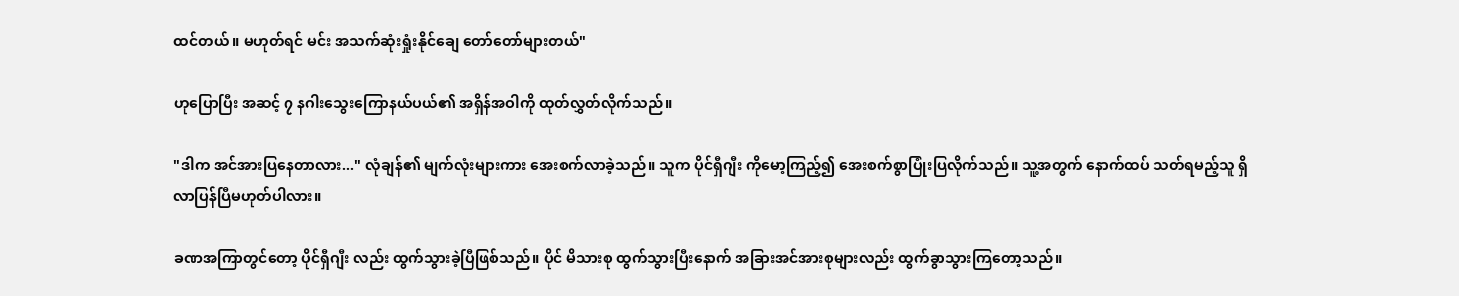ထင်တယ်။ မဟုတ်ရင် မင်း အသက်ဆုံးရှုံးနိုင်ချေ တော်တော်များတယ်"

ဟုပြောပြီး အဆင့် ၇ နဂါးသွေးကြောနယ်ပယ်၏ အရှိန်အဝါကို ထုတ်လွှတ်လိုက်သည်။

"ဒါက အင်အားပြနေတာလား..." လုံချန်၏ မျက်လုံးများကား အေးစက်လာခဲ့သည်။ သူက ပိုင်ရှီဂျီး ကိုမော့ကြည့်၍ အေးစက်စွာပြုံးပြလိုက်သည်။ သူ့အတွက် နောက်ထပ် သတ်ရမည့်သူ ရှိလာပြန်ပြီမဟုတ်ပါလား။

ခဏအကြာတွင်တော့ ပိုင်ရှီဂျီး လည်း ထွက်သွားခဲ့ပြီဖြစ်သည်။ ပိုင် မိသားစု ထွက်သွားပြီးနောက် အခြားအင်အားစုများလည်း ထွက်ခွာသွားကြတော့သည်။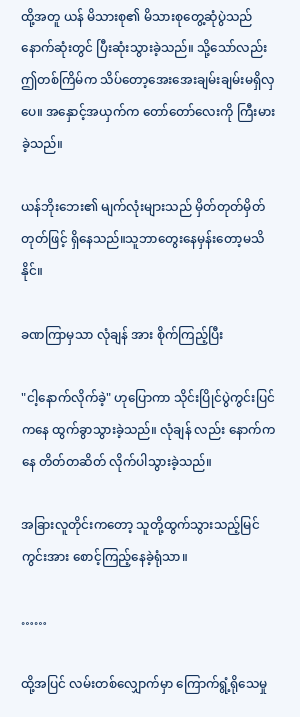ထို့အတူ ယန် မိသားစု၏ မိသားစုတွေ့ဆုံပွဲသည် နောက်ဆုံးတွင် ပြီးဆုံးသွားခဲ့သည်။ သို့သော်လည်း ဤတစ်ကြိမ်က သိပ်တော့အေးအေးချမ်းချမ်းမရှိလှပေ။ အနှောင့်အယှက်က တော်တော်လေးကို ကြီးမားခဲ့သည်။

ယန်ဘိုးဘေး၏ မျက်လုံးများသည် မှိတ်တုတ်မှိတ်တုတ်ဖြင့် ရှိနေသည်။သူဘာတွေးနေမှန်းတော့မသိနိုင်။

ခဏကြာမှသာ လုံချန် အား စိုက်ကြည့်ပြီး

"ငါ့နောက်လိုက်ခဲ့" ဟုပြောကာ သိုင်းပြိုင်ပွဲကွင်းပြင်ကနေ ထွက်ခွာသွားခဲ့သည်။ လုံချန် လည်း နောက်ကနေ တိတ်တဆိတ် လိုက်ပါသွားခဲ့သည်။

အခြားလူတိုင်းကတော့ သူတို့ထွက်သွားသည့်မြင်ကွင်းအား စောင့်ကြည့်နေခဲ့ရုံသာ။

……

ထို့အပြင် လမ်းတစ်လျှောက်မှာ ကြောက်ရွံ့ရိုသေမှု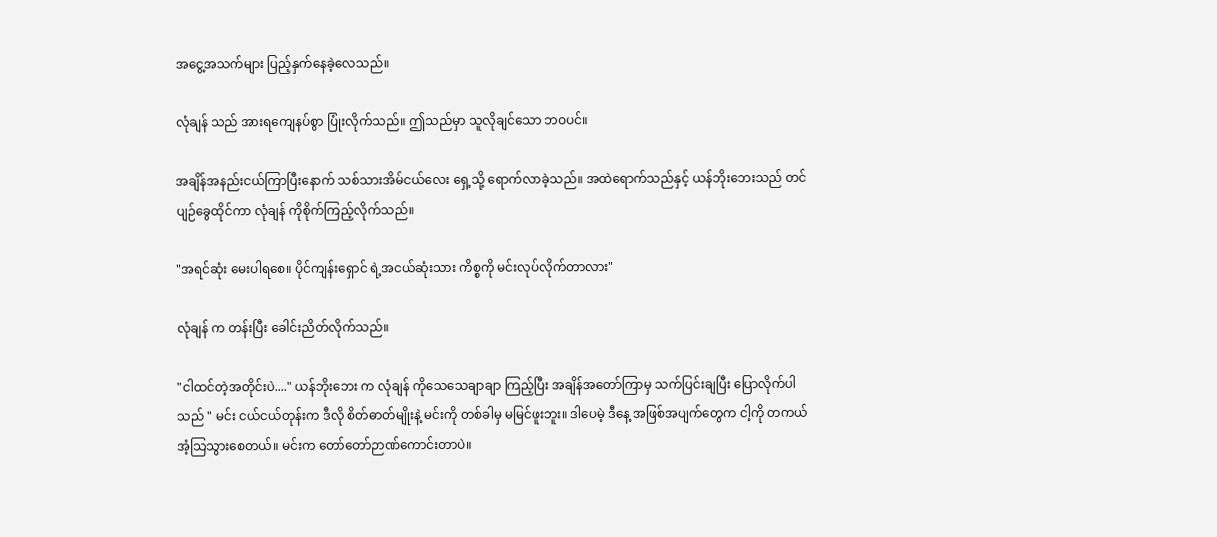အငွေ့အသက်များ ပြည့်နှက်နေခဲ့လေသည်။

လုံချန် သည် အားရကျေနပ်စွာ ပြုံးလိုက်သည်။ ဤသည်မှာ သူလိုချင်သော ဘဝပင်။

အချိန်အနည်းငယ်ကြာပြီးနောက် သစ်သားအိမ်ငယ်လေး ရှေ့သို့ ရောက်လာခဲ့သည်။ အထဲရောက်သည်နှင့် ယန်ဘိုးဘေးသည် တင်ပျဉ်ခွေထိုင်ကာ လုံချန် ကိုစိုက်ကြည့်လိုက်သည်။

"အရင်ဆုံး မေးပါရစေ။ ပိုင်ကျန်းရှောင် ရဲ့အငယ်ဆုံးသား ကိစ္စကို မင်းလုပ်လိုက်တာလား"

လုံချန် က တန်းပြီး ခေါင်းညိတ်လိုက်သည်။

"ငါထင်တဲ့အတိုင်းပဲ...." ယန်ဘိုးဘေး က လုံချန် ကိုသေသေချာချာ ကြည့်ပြီး အချိန်အတော်ကြာမှ သက်ပြင်းချပြီး ပြောလိုက်ပါသည် " မင်း ငယ်ငယ်တုန်းက ဒီလို စိတ်ဓာတ်မျိုးနဲ့ မင်းကို တစ်ခါမှ မမြင်ဖူးဘူး။ ဒါပေမဲ့ ဒီနေ့ အဖြစ်အပျက်တွေက ငါ့ကို တကယ် အံ့သြသွားစေတယ်။ မင်းက တော်တော်ဉာဏ်ကောင်းတာပဲ။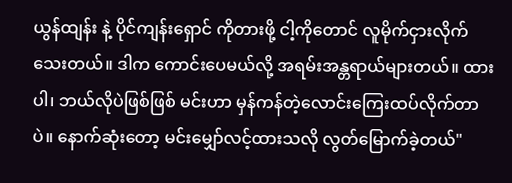ယွန်ထျန်း နဲ့ ပိုင်ကျန်းရှောင် ကိုတားဖို့ ငါ့ကိုတောင် လူမိုက်ငှားလိုက်သေးတယ်။ ဒါက ကောင်းပေမယ်လို့ အရမ်းအန္တရာယ်များတယ်။ ထားပါ၊ ဘယ်လိုပဲဖြစ်ဖြစ် မင်းဟာ မှန်ကန်တဲ့လောင်းကြေးထပ်လိုက်တာပဲ။ နောက်ဆုံးတော့ မင်းမျှော်လင့်ထားသလို လွတ်မြောက်ခဲ့တယ်"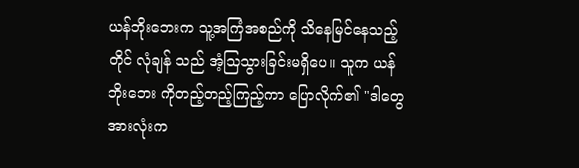ယန်ဘိုးဘေးက သူ့အကြံအစည်ကို သိနေမြင်နေသည့်တိုင် လုံချန် သည် အံ့သြသွားခြင်းမရှိပေ။ သူက ယန်ဘိုးဘေး ကိုတည့်တည့်ကြည့်ကာ ပြောလိုက်၏ "ဒါတွေအားလုံးက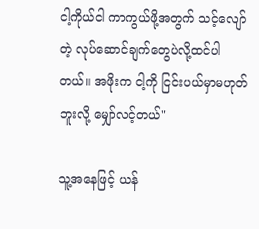ငါ့ကိုယ်ငါ ကာကွယ်ဖို့အတွက် သင့်လျော်တဲ့ လုပ်ဆောင်ချက်တွေပဲလို့ထင်ပါတယ်။ အဖိုးက ငါ့ကို ငြင်းပယ်မှာမဟုတ်ဘူးလို့ မျှော်လင့်တယ်"

သူ့အနေဖြင့် ယန်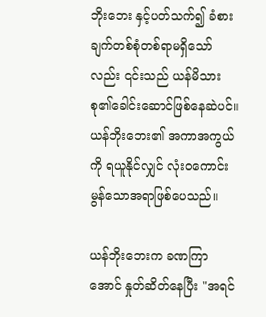ဘိုးဘေး နှင့်ပတ်သက်၍ ခံစားချက်တစ်စုံတစ်ရာမရှိသော်လည်း ၎င်းသည် ယန်မိသားစု၏ခေါင်းဆောင်ဖြစ်နေဆဲပင်။ ယန်ဘိုးဘေး၏ အကာအကွယ်ကို ရယူနိုင်လျှင် လုံးဝကောင်းမွန်သောအရာဖြစ်ပေသည်။

ယန်ဘိုးဘေးက ခဏကြာအောင် နှုတ်ဆိတ်နေပြီး "အရင်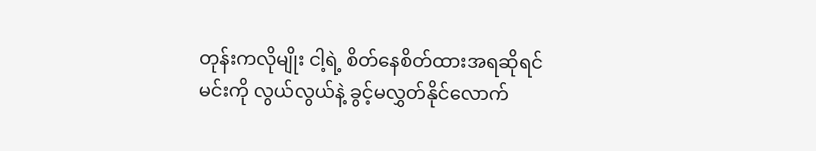တုန်းကလိုမျိုး ငါ့ရဲ့ စိတ်နေစိတ်ထားအရဆိုရင် မင်းကို လွယ်လွယ်နဲ့ ခွင့်မလွှတ်နိုင်လောက်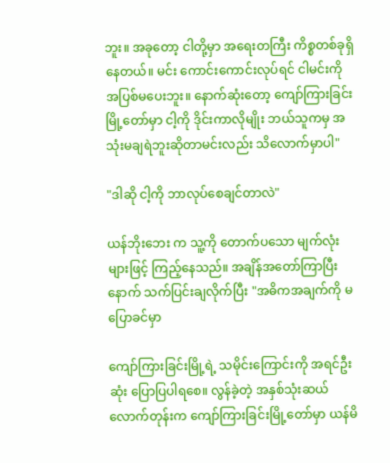ဘူး။ အခုတော့ ငါတို့မှာ အရေးတကြီး ကိစ္စတစ်ခုရှိနေတယ်။ မင်း ကောင်းကောင်းလုပ်ရင် ငါမင်းကို အပြစ်မပေးဘူး။ နောက်ဆုံးတော့ ကျော်ကြားခြင်းမြို့တော်မှာ ငါ့ကို ဒိုင်းကာလိုမျိုး ဘယ်သူကမှ အသုံးမချရဲဘူးဆိုတာမင်းလည်း သိလောက်မှာပါ"

"ဒါဆို ငါ့ကို ဘာလုပ်စေချင်တာလဲ"

ယန်ဘိုးဘေး က သူ့ကို တောက်ပသော မျက်လုံးများဖြင့် ကြည့်နေသည်။ အချိန်အတော်ကြာပြီးနောက် သက်ပြင်းချလိုက်ပြီး "အဓိကအချက်ကို မပြောခင်မှာ

ကျော်ကြားခြင်းမြို့ရဲ့ သမိုင်းကြောင်းကို အရင်ဦးဆုံး ပြောပြပါရစေ။ လွန်ခဲ့တဲ့ အနှစ်သုံးဆယ်လောက်တုန်းက ကျော်ကြားခြင်းမြို့တော်မှာ ယန်မိ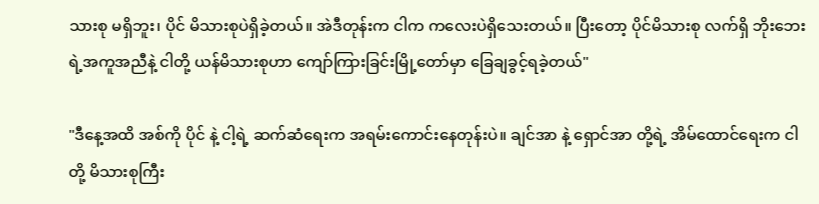သားစု မရှိဘူး၊ ပိုင် မိသားစုပဲရှိခဲ့တယ်။ အဲဒီတုန်းက ငါက ကလေးပဲရှိသေးတယ်။ ပြီးတော့ ပိုင်မိသားစု လက်ရှိ ဘိုးဘေးရဲ့အကူအညီနဲ့ ငါတို့ ယန်မိသားစုဟာ ကျော်ကြားခြင်းမြို့တော်မှာ ခြေချခွင့်ရခဲ့တယ်"

"ဒီနေ့အထိ အစ်ကို ပိုင် နဲ့ ငါ့ရဲ့ ဆက်ဆံရေးက အရမ်းကောင်းနေတုန်းပဲ။ ချင်အာ နဲ့ ရှောင်အာ တို့ရဲ့ အိမ်ထောင်ရေးက ငါတို့ မိသားစုကြီး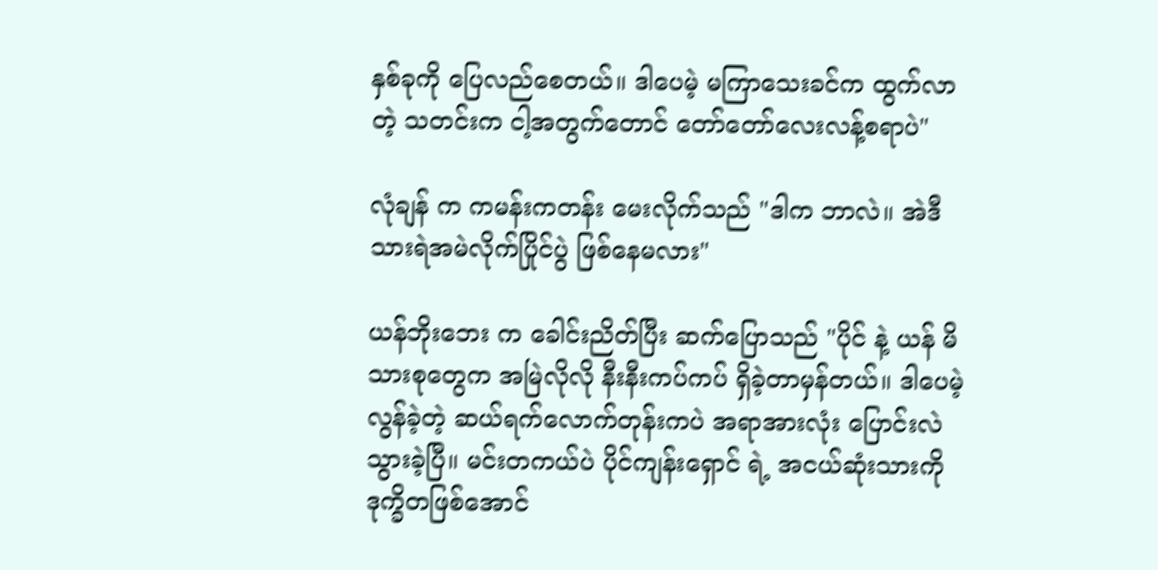နှစ်ခုကို ပြေလည်စေတယ်။ ဒါပေမဲ့ မကြာသေးခင်က ထွက်လာတဲ့ သတင်းက ငါ့အတွက်တောင် တော်တော်လေးလန့်စရာပဲ"

လုံချန် က ကမန်းကတန်း မေးလိုက်သည် "ဒါက ဘာလဲ။ အဲဒီသားရဲအမဲလိုက်ပြိုင်ပွဲ ဖြစ်နေမလား"

ယန်ဘိုးဘေး က ခေါင်းညိတ်ပြီး ဆက်ပြောသည် "ပိုင် နဲ့ ယန် မိသားစုတွေက အမြဲလိုလို နီးနီးကပ်ကပ် ရှိခဲ့တာမှန်တယ်။ ဒါပေမဲ့ လွန်ခဲ့တဲ့ ဆယ်ရက်လောက်တုန်းကပဲ အရာအားလုံး ပြောင်းလဲသွားခဲ့ပြီ။ မင်းတကယ်ပဲ ပိုင်ကျန်းရှောင် ရဲ့ အငယ်ဆုံးသားကို ဒုက္ခိတဖြစ်အောင်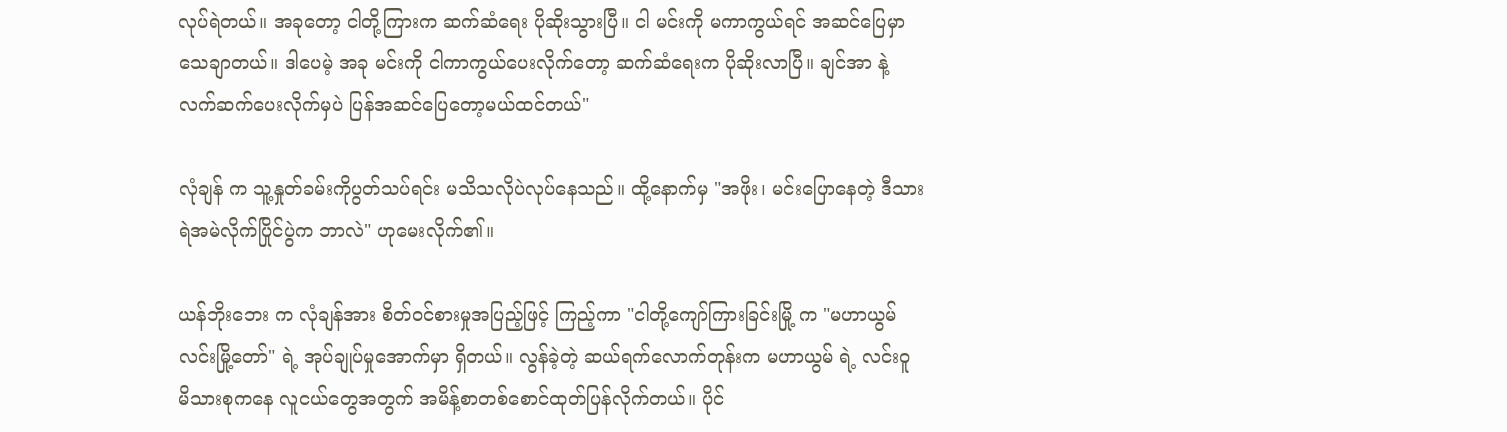လုပ်ရဲတယ်။ အခုတော့ ငါတို့ကြားက ဆက်ဆံရေး ပိုဆိုးသွားပြီ။ ငါ မင်းကို မကာကွယ်ရင် အဆင်ပြေမှာသေချာတယ်။ ဒါပေမဲ့ အခု မင်းကို ငါကာကွယ်ပေးလိုက်တော့ ဆက်ဆံရေးက ပိုဆိုးလာပြီ။ ချင်အာ နဲ့ လက်ဆက်ပေးလိုက်မှပဲ ပြန်အဆင်ပြေတော့မယ်ထင်တယ်"

လုံချန် က သူ့နှုတ်ခမ်းကိုပွတ်သပ်ရင်း မသိသလိုပဲလုပ်နေသည်။ ထို့နောက်မှ "အဖိုး၊ မင်းပြောနေတဲ့ ဒီသားရဲအမဲလိုက်ပြိုင်ပွဲက ဘာလဲ" ဟုမေးလိုက်၏။

ယန်ဘိုးဘေး က လုံချန်အား စိတ်ဝင်စားမှုအပြည့်ဖြင့် ကြည့်ကာ "ငါတို့ကျော်ကြားခြင်းမြို့ က "မဟာယွမ်လင်းမြို့တော်" ရဲ့ အုပ်ချုပ်မှုအောက်မှာ ရှိတယ်။ လွန်ခဲ့တဲ့ ဆယ်ရက်လောက်တုန်းက မဟာယွမ် ရဲ့ လင်းဝူ မိသားစုကနေ လူငယ်တွေအတွက် အမိန့်စာတစ်စောင်ထုတ်ပြန်လိုက်တယ်။ ပိုင်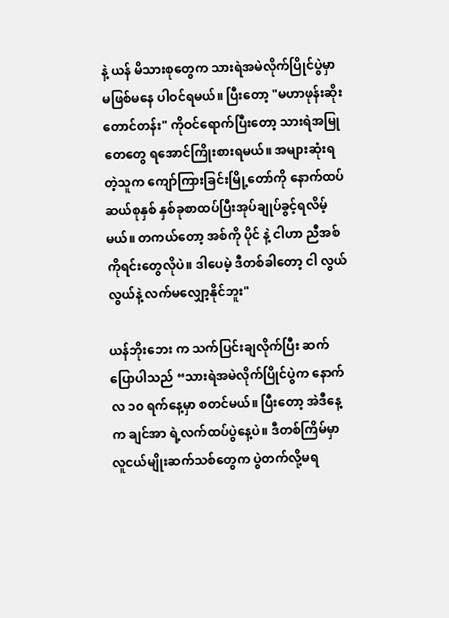နဲ့ ယန် မိသားစုတွေက သားရဲအမဲလိုက်ပြိုင်ပွဲမှာ မဖြစ်မနေ ပါဝင်ရမယ်။ ပြီးတော့ "မဟာဖုန်းဆိုးတောင်တန်း" ကိုဝင်ရောက်ပြီးတော့ သားရဲအမြုတေတွေ ရအောင်ကြိုးစားရမယ်။ အများဆုံးရတဲ့သူက ကျော်ကြားခြင်းမြို့တော်ကို နောက်ထပ် ဆယ်စုနှစ် နှစ်ခုစာထပ်ပြီးအုပ်ချုပ်ခွင့်ရလိမ့်မယ်။ တကယ်တော့ အစ်ကို ပိုင် နဲ့ ငါဟာ ညီအစ်ကိုရင်းတွေလိုပဲ။ ဒါပေမဲ့ ဒီတစ်ခါတော့ ငါ လွယ်လွယ်နဲ့ လက်မလျှော့နိုင်ဘူး"

ယန်ဘိုးဘေး က သက်ပြင်းချလိုက်ပြီး ဆက်ပြောပါသည် “သားရဲအမဲလိုက်ပြိုင်ပွဲက နောက်လ ၁၀ ရက်နေ့မှာ စတင်မယ်။ ပြီးတော့ အဲဒီနေ့က ချင်အာ ရဲ့လက်ထပ်ပွဲနေ့ပဲ။ ဒီတစ်ကြိမ်မှာ လူငယ်မျိုးဆက်သစ်တွေက ပွဲတက်လို့မရ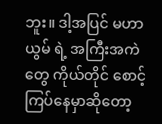ဘူး။ ဒါ့အပြင် မဟာယွမ် ရဲ့ အကြီးအကဲတွေ ကိုယ်တိုင် စောင့်ကြပ်နေမှာဆိုတော့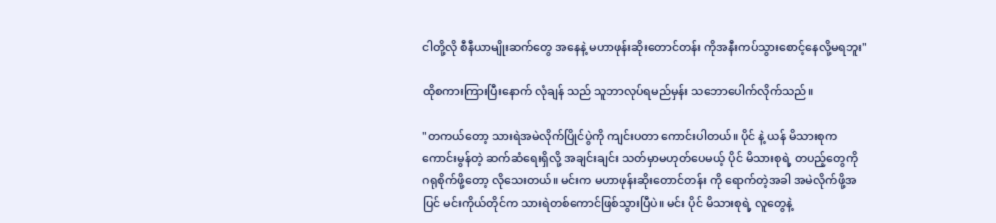ငါတို့လို စီနီယာမျိုးဆက်တွေ အနေနဲ့ မဟာဖုန်းဆိုးတောင်တန်း ကိုအနီးကပ်သွားစောင့်နေလို့မရဘူး"

ထိုစကားကြားပြီးနောက် လုံချန် သည် သူဘာလုပ်ရမည်မှန်း သဘောပေါက်လိုက်သည်။

"တကယ်တော့ သားရဲအမဲလိုက်ပြိုင်ပွဲကို ကျင်းပတာ ကောင်းပါတယ်။ ပိုင် နဲ့ ယန် မိသားစုက ကောင်းမွန်တဲ့ ဆက်ဆံရေးရှိလို့ အချင်းချင်း သတ်မှာမဟုတ်ပေမယ့် ပိုင် မိသားစုရဲ့ တပည့်တွေကို ဂရုစိုက်ဖို့တော့ လိုသေးတယ်။ မင်းက မဟာဖုန်းဆိုးတောင်တန်း ကို ရောက်တဲ့အခါ အမဲလိုက်ဖို့အပြင် မင်းကိုယ်တိုင်က သားရဲတစ်ကောင်ဖြစ်သွားပြီပဲ။ မင်း ပိုင် မိသားစုရဲ့ လူတွေနဲ့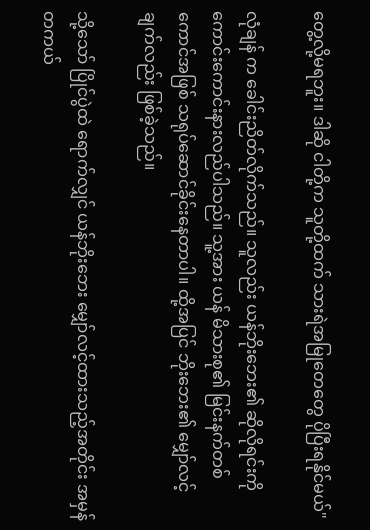တွေ့လို့မရဘူး။ ဒါဆို ငါတို့က သူတို့ထက် သားရဲအမြုတေတွေ ပိုပြီးရနိုင်မယ်"

လုံချန် က ခေါင်းညိတ်လိုက်သည်။ သူလည်း ယန်ဘိုးဘေး၏ ဆိုလိုရင်းကို ကောင်းကောင်းနားလည်ပါသည်။ သူ့အား ယန် မိသားစု၏ မြင်းနက်တစ်ကောင်အဖြစ် သရုပ်ဆောင်ခိုင်းနေတာပါ။ ထို့အပြင် ဘိုးဘေး၏ မျှော်လင့်ချက်လည်း ဖြစ်ခဲ့သည်။

သို့သော် ပြိုင်ပွဲထဲ ရောက်လျှင် ယန်ဘိုးဘေး မျှော်လင့်ထားသည့်အတိုင်း အမှန်တကယ်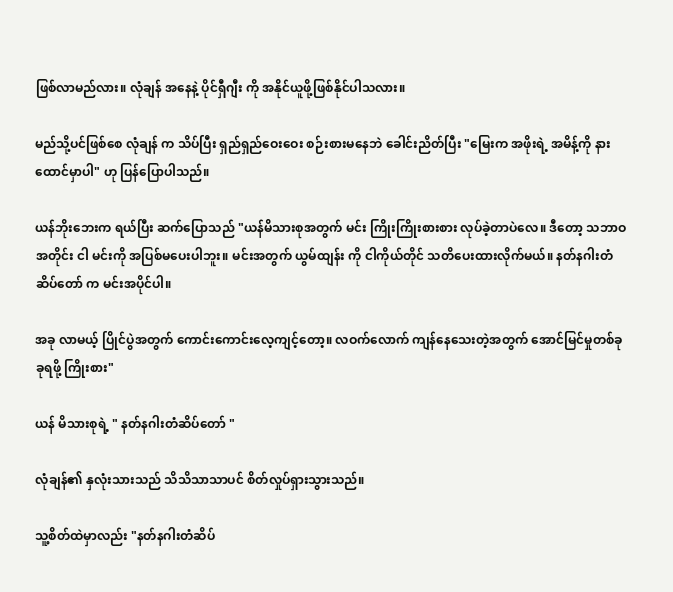ဖြစ်လာမည်လား။ လုံချန် အနေနဲ့ ပိုင်ရှီဂျီး ကို အနိုင်ယူဖို့ဖြစ်နိုင်ပါသလား။

မည်သို့ပင်ဖြစ်စေ လုံချန် က သိပ်ပြီး ရှည်ရှည်ဝေးဝေး စဉ်းစားမနေဘဲ ခေါင်းညိတ်ပြီး "မြေးက အဖိုးရဲ့ အမိန့်ကို နားထောင်မှာပါ" ဟု ပြန်ပြောပါသည်။

ယန်ဘိုးဘေးက ရယ်ပြီး ဆက်ပြောသည် "ယန်မိသားစုအတွက် မင်း ကြိုးကြိုးစားစား လုပ်ခဲ့တာပဲလေ။ ဒီတော့ သဘာဝအတိုင်း ငါ မင်းကို အပြစ်မပေးပါဘူး။ မင်းအတွက် ယွမ်ထျန်း ကို ငါကိုယ်တိုင် သတိပေးထားလိုက်မယ်။ နတ်နဂါးတံဆိပ်တော် က မင်းအပိုင်ပါ။

အခု လာမယ့် ပြိုင်ပွဲအတွက် ကောင်းကောင်းလေ့ကျင့်တော့။ လဝက်လောက် ကျန်နေသေးတဲ့အတွက် အောင်မြင်မှုတစ်ခုခုရဖို့ ကြိုးစား"

ယန် မိသားစုရဲ့ " နတ်နဂါးတံဆိပ်တော် "

လုံချန်၏ နှလုံးသားသည် သိသိသာသာပင် စိတ်လှုပ်ရှားသွားသည်။

သူ့စိတ်ထဲမှာလည်း "နတ်နဂါးတံဆိပ်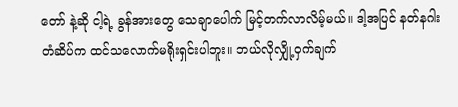တော် နဲ့ဆို ငါ့ရဲ့ ခွန်အားတွေ သေချာပေါက် မြင့်တက်လာလိမ့်မယ်။ ဒါ့အပြင် နတ်နဂါးတံဆိပ်က ထင်သလောက်မရိုးရှင်းပါဘူး။ ဘယ်လိုလျှို့ဝှက်ချက်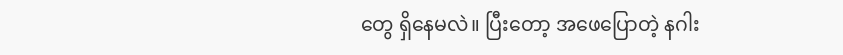တွေ ရှိနေမလဲ။ ပြီးတော့ အဖေပြောတဲ့ နဂါး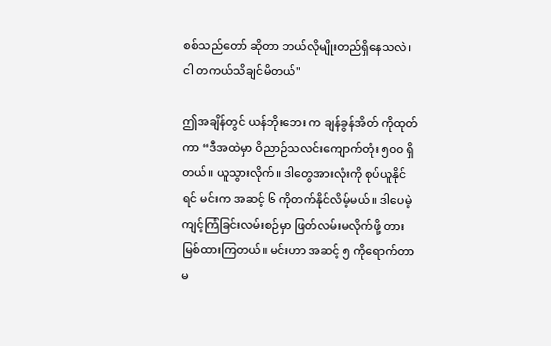စစ်သည်တော် ဆိုတာ ဘယ်လိုမျိုးတည်ရှိနေသလဲ၊ ငါ တကယ်သိချင်မိတယ်"

ဤအချိန်တွင် ယန်ဘိုးဘေး က ချန်ခွန်အိတ် ကိုထုတ်ကာ “ဒီအထဲမှာ ဝိညာဉ်သလင်းကျောက်တုံး ၅၀၀ ရှိတယ်။ ယူသွားလိုက်။ ဒါတွေအားလုံးကို စုပ်ယူနိုင်ရင် မင်းက အဆင့် ၆ ကိုတက်နိုင်လိမ့်မယ်။ ဒါပေမဲ့ ကျင့်ကြံခြင်းလမ်းစဉ်မှာ ဖြတ်လမ်းမလိုက်ဖို့ တားမြစ်ထားကြတယ်။ မင်းဟာ အဆင့် ၅ ကိုရောက်တာမ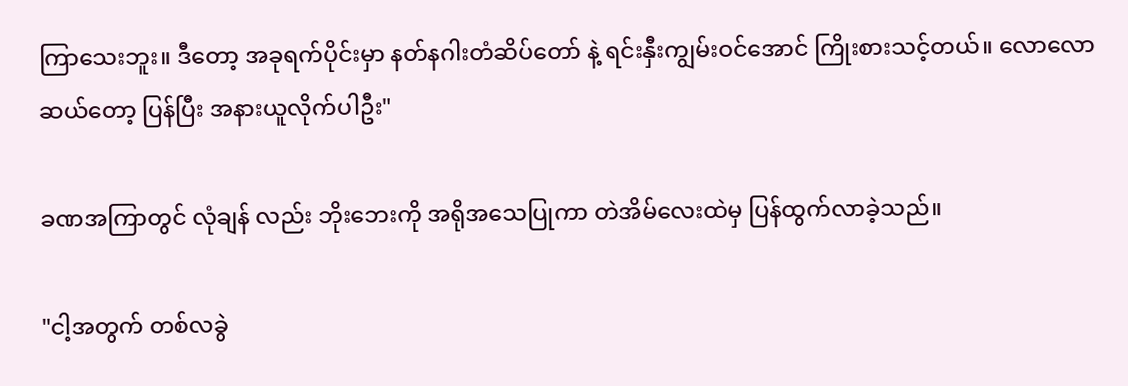ကြာသေးဘူး။ ဒီတော့ အခုရက်ပိုင်းမှာ နတ်နဂါးတံဆိပ်တော် နဲ့ ရင်းနှီးကျွမ်းဝင်အောင် ကြိုးစားသင့်တယ်။ လောလောဆယ်တော့ ပြန်ပြီး အနားယူလိုက်ပါဦး"

ခဏအကြာတွင် လုံချန် လည်း ဘိုးဘေးကို အရိုအသေပြုကာ တဲအိမ်လေးထဲမှ ပြန်ထွက်လာခဲ့သည်။

"ငါ့အတွက် တစ်လခွဲ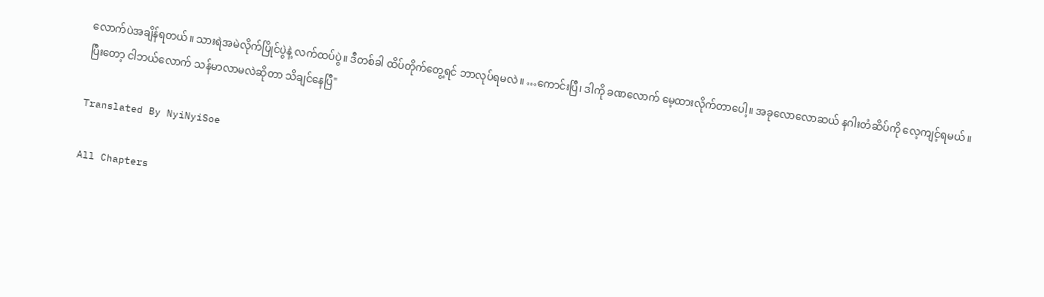လောက်ပဲအချိန်ရတယ်။ သားရဲအမဲလိုက်ပြိုင်ပွဲနဲ့ လက်ထပ်ပွဲ။ ဒီတစ်ခါ ထိပ်တိုက်တွေ့ရင် ဘာလုပ်ရမလဲ။ …ကောင်းပြီ၊ ဒါကို ခဏလောက် မေ့ထားလိုက်တာပေါ့။ အခုလောလောဆယ် နဂါးတံဆိပ်ကို လေ့ကျင့်ရမယ်။ ပြီးတော့ ငါဘယ်လောက် သန်မာလာမလဲဆိုတာ သိချင်နေပြီ"

Translated By NyiNyiSoe

All Chapters